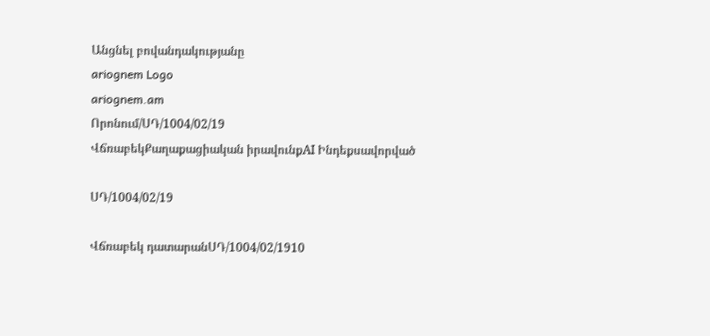Անցնել բովանդակությանը
ariognem Logo
ariognem.am
Որոնում/ՍԴ/1004/02/19
ՎճռաբեկՔաղաքացիական իրավունքAI Ինդեքսավորված

ՍԴ/1004/02/19

Վճռաբեկ դատարանՍԴ/1004/02/1910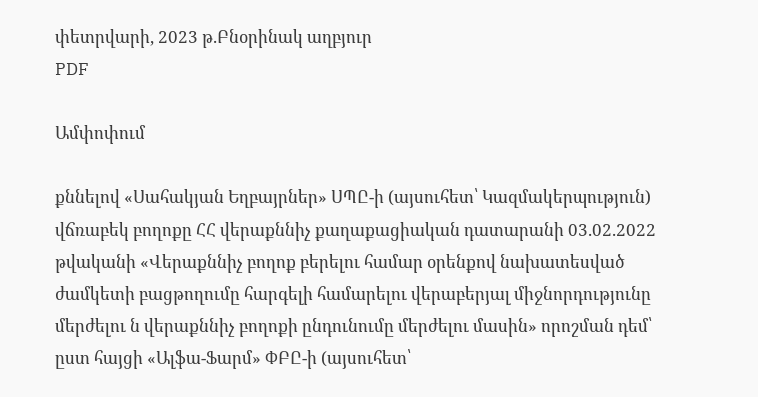փետրվարի, 2023 թ.Բնօրինակ աղբյուր
PDF

Ամփոփում

քննելով «Սահակյան Եղբայրներ» ՍՊԸ-ի (այսուհետ՝ Կազմակերպություն) վճռաբեկ բողոքը ՀՀ վերաքննիչ քաղաքացիական դատարանի 03.02.2022 թվականի «Վերաքննիչ բողոք բերելու համար օրենքով նախատեսված ժամկետի բացթողումը հարգելի համարելու վերաբերյալ միջնորդությունը մերժելու ն վերաքննիչ բողոքի ընդունումը մերժելու մասին» որոշման դեմ՝ ըստ հայցի «Ալֆա-Ֆարմ» ՓԲԸ-ի (այսուհետ՝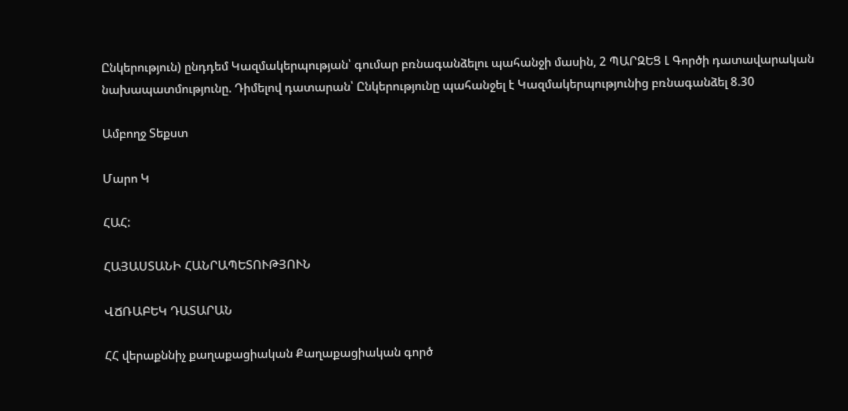Ընկերություն) ընդդեմ Կազմակերպության՝ գումար բռնագանձելու պահանջի մասին, 2 ՊԱՐԶԵՑ Լ Գործի դատավարական նախապատմությունը. Դիմելով դատարան՝ Ընկերությունը պահանջել է Կազմակերպությունից բռնագանձել 8.30

Ամբողջ Տեքստ

Մարո Կ

ՀԱՀ:

ՀԱՅԱՍՏԱՆԻ ՀԱՆՐԱՊԵՏՈՒԹՅՈՒՆ

ՎՃՌԱԲԵԿ ԴԱՏԱՐԱՆ

ՀՀ վերաքննիչ քաղաքացիական Քաղաքացիական գործ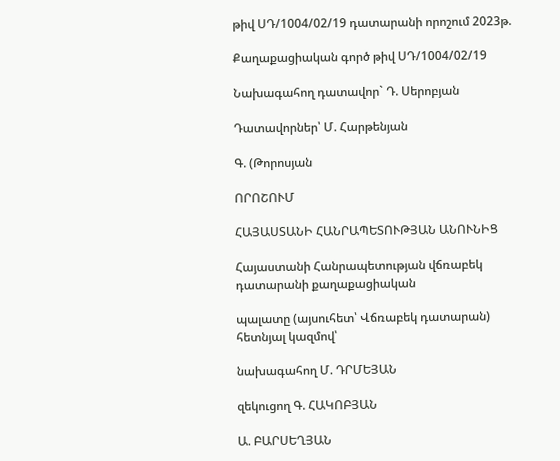թիվ ՍԴ/1004/02/19 դատարանի որոշում 2023թ.

Քաղաքացիական գործ թիվ ՍԴ/1004/02/19

Նախագահող դատավոր` Դ. Սերոբյան

Դատավորներ՝ Մ. Հարթենյան

Գ. (Թորոսյան

ՈՐՈՇՈՒՄ

ՀԱՅԱՍՏԱՆԻ ՀԱՆՐԱՊԵՏՈՒԹՅԱՆ ԱՆՈՒՆԻՑ

Հայաստանի Հանրապետության վճռաբեկ դատարանի քաղաքացիական

պալատը (այսուհետ՝ Վճռաբեկ դատարան) հետնյալ կազմով՝

նախագահող Մ. ԴՐՄԵՅԱՆ

զեկուցող Գ. ՀԱԿՈԲՅԱՆ

Ա. ԲԱՐՍԵՂՅԱՆ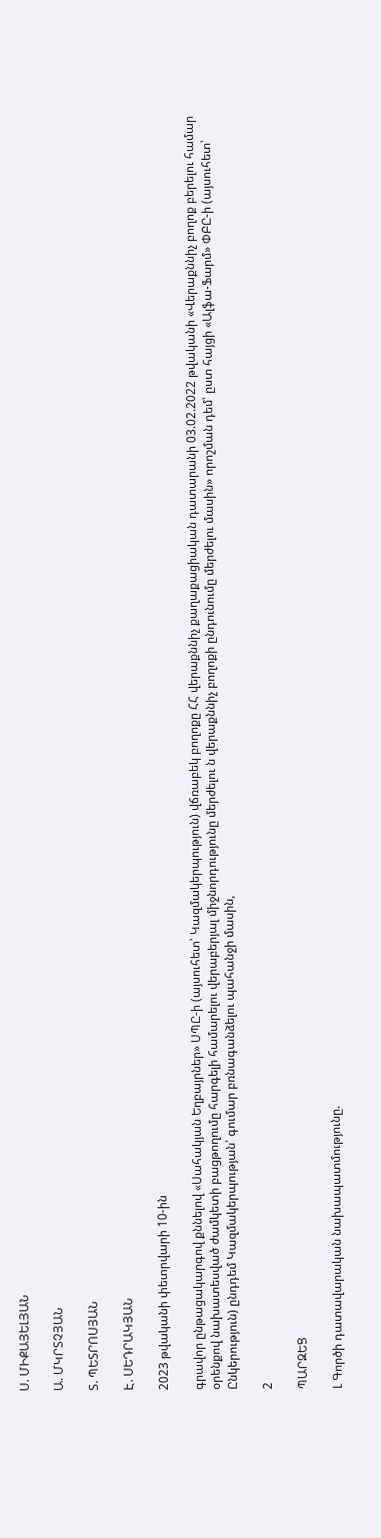Ս. ՄԻՔԱՅԵԼՅԱՆ

Ա. ՄԿՐՏՉՅԱՆ

Տ. ՊԵՏՐՈՍՅԱՆ

Է. ՍԵԴՐԱԿՅԱՆ

2023 թվականի փետրվարի 10-ին

գրավոր ընթացակարգով քննելով «Սահակյան Եղբայրներ» ՍՊԸ-ի (այսուհետ՝ Կազմակերպություն) վճռաբեկ բողոքը ՀՀ վերաքննիչ քաղաքացիական դատարանի 03.02.2022 թվականի «Վերաքննիչ բողոք բերելու համար օրենքով նախատեսված ժամկետի բացթողումը հարգելի համարելու վերաբերյալ միջնորդությունը մերժելու ն վերաքննիչ բողոքի ընդունումը մերժելու մասին» որոշման դեմ՝ ըստ հայցի «Ալֆա-Ֆարմ» ՓԲԸ-ի (այսուհետ՝ Ընկերություն) ընդդեմ Կազմակերպության՝ գումար բռնագանձելու պահանջի մասին,

2

ՊԱՐԶԵՑ

Լ Գործի դատավարական նախապատմությունը.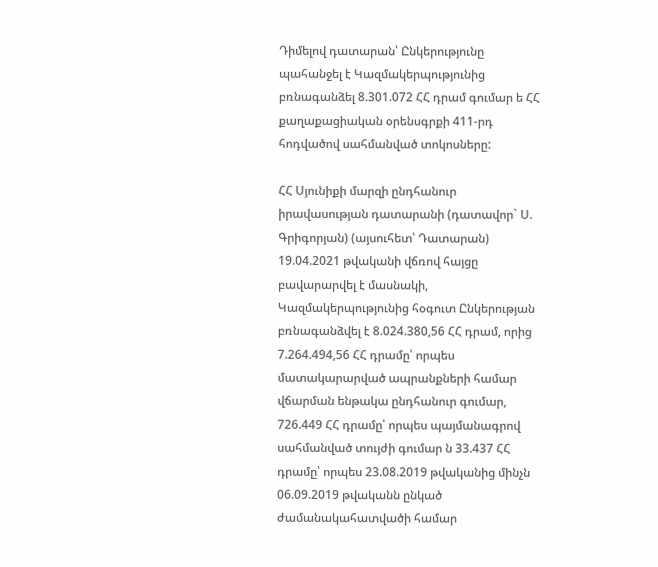Դիմելով դատարան՝ Ընկերությունը պահանջել է Կազմակերպությունից բռնագանձել 8.301.072 ՀՀ դրամ գումար ե ՀՀ քաղաքացիական օրենսգրքի 411-րդ հոդվածով սահմանված տոկոսները:

ՀՀ Սյունիքի մարզի ընդհանուր իրավասության դատարանի (դատավոր` Ս. Գրիգորյան) (այսուհետ՝ Դատարան) 19.04.2021 թվականի վճռով հայցը բավարարվել է մասնակի, Կազմակերպությունից հօգուտ Ընկերության բռնագանձվել է 8.024.380,56 ՀՀ դրամ, որից 7.264.494,56 ՀՀ դրամը՝ որպես մատակարարված ապրանքների համար վճարման ենթակա ընդհանուր գումար, 726.449 ՀՀ դրամը՝ որպես պայմանագրով սահմանված տույժի գումար ն 33.437 ՀՀ դրամը՝ որպես 23.08.2019 թվականից մինչն 06.09.2019 թվականն ընկած ժամանակահատվածի համար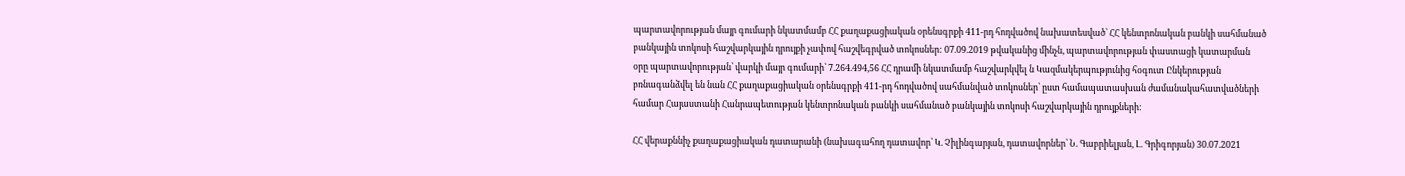պարտավորության մայր գումարի նկատմամբ ՀՀ քաղաքացիական օրենսգրքի 411-րդ հոդվածով նախատեսված՝ ՀՀ կենտրոնական բանկի սահմանած բանկային տոկոսի հաշվարկային դրույքի չափով հաշվեգրված տոկոսներ: 07.09.2019 թվականից մինչն, պարտավորության փաստացի կատարման օրը պարտավորության՝ վարկի մայր գումարի՝ 7.264.494,56 ՀՀ դրամի նկատմամբ հաշվարկվել ն Կազմակերպությունից հօգուտ Ընկերության բռնագանձվել են նան ՀՀ քաղաքացիական օրենսգրքի 411-րդ հոդվածով սահմանված տոկոսներ՝ ըստ համապատասխան ժամանակահատվածների համար Հայաստանի Հանրապետության կենտրոնական բանկի սահմանած բանկային տոկոսի հաշվարկային դրույքների:

ՀՀ վերաքննիչ քաղաքացիական դատարանի (նախագահող դատավոր՝ Կ. Չիլինգարյան, դատավորներ՝ Ն. Գաբրիելյան, Լ. Գրիգորյան) 30.07.2021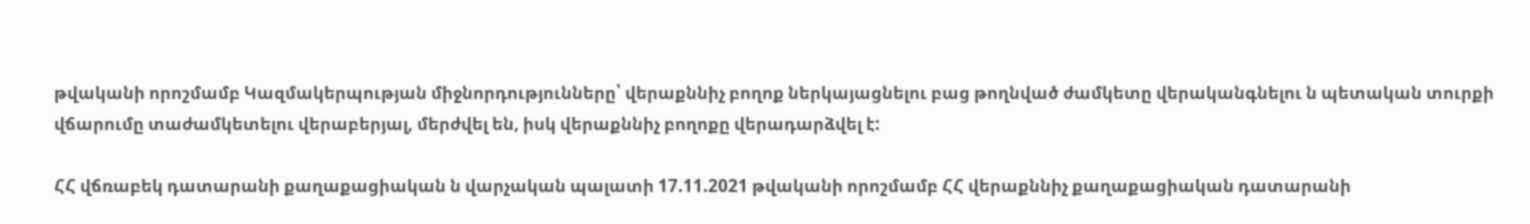թվականի որոշմամբ Կազմակերպության միջնորդությունները՝ վերաքննիչ բողոք ներկայացնելու բաց թողնված ժամկետը վերականգնելու ն պետական տուրքի վճարումը տաժամկետելու վերաբերյալ, մերժվել են, իսկ վերաքննիչ բողոքը վերադարձվել է:

ՀՀ վճռաբեկ դատարանի քաղաքացիական ն վարչական պալատի 17.11.2021 թվականի որոշմամբ ՀՀ վերաքննիչ քաղաքացիական դատարանի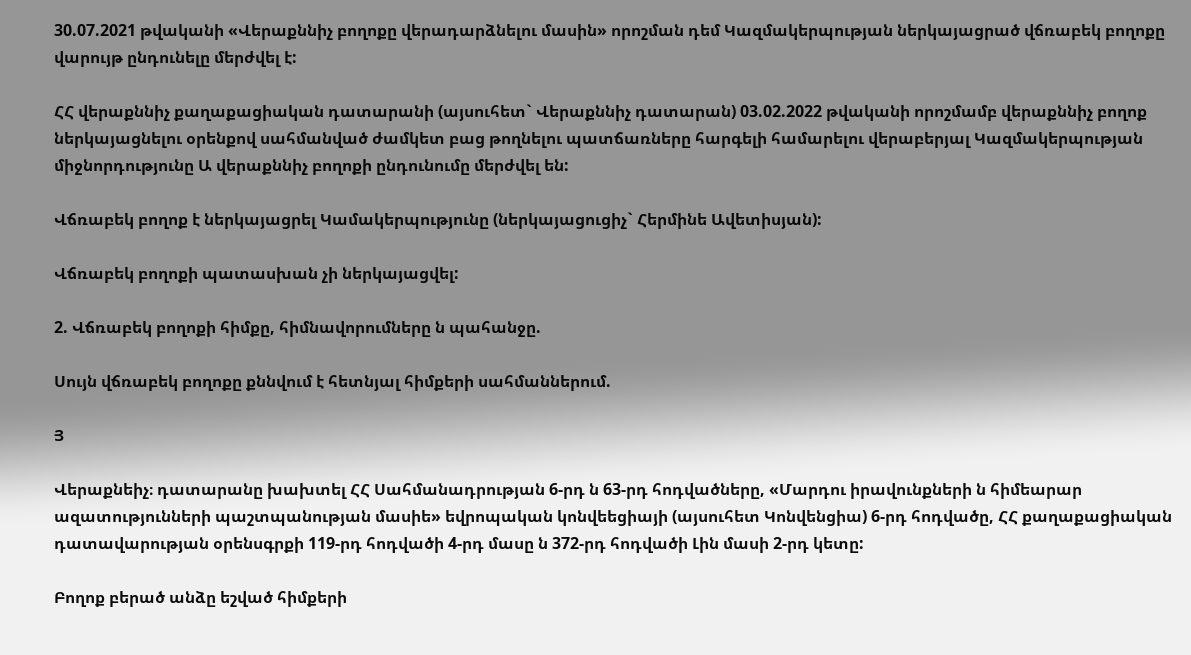30.07.2021 թվականի «Վերաքննիչ բողոքը վերադարձնելու մասին» որոշման դեմ Կազմակերպության ներկայացրած վճռաբեկ բողոքը վարույթ ընդունելը մերժվել է:

ՀՀ վերաքննիչ քաղաքացիական դատարանի (այսուհետ` Վերաքննիչ դատարան) 03.02.2022 թվականի որոշմամբ վերաքննիչ բողոք ներկայացնելու օրենքով սահմանված ժամկետ բաց թողնելու պատճառները հարգելի համարելու վերաբերյալ Կազմակերպության միջնորդությունը Ա վերաքննիչ բողոքի ընդունումը մերժվել են:

Վճռաբեկ բողոք է ներկայացրել Կամակերպությունը (ներկայացուցիչ` Հերմինե Ավետիսյան):

Վճռաբեկ բողոքի պատասխան չի ներկայացվել:

2. Վճռաբեկ բողոքի հիմքը, հիմնավորումները ն պահանջը.

Սույն վճռաբեկ բողոքը քննվում է հետնյալ հիմքերի սահմաններում.

Յ

Վերաքնեիչ։ դատարանը խախտել ՀՀ Սահմանադրության 6-րդ ն 63-րդ հոդվածները, «Մարդու իրավունքների ն հիմեարար ազատությունների պաշտպանության մասիե» եվրոպական կոնվեեցիայի (այսուհետ Կոնվենցիա) 6-րդ հոդվածը, ՀՀ քաղաքացիական դատավարության օրենսգրքի 119-րդ հոդվածի 4-րդ մասը ն 372-րդ հոդվածի Լին մասի 2-րդ կետը:

Բողոք բերած անձը եշված հիմքերի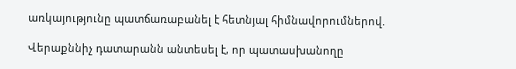առկայությունը պատճառաբանել է հետնյալ հիմնավորումներով.

Վերաքննիչ դատարանն անտեսել է, որ պատասխանողը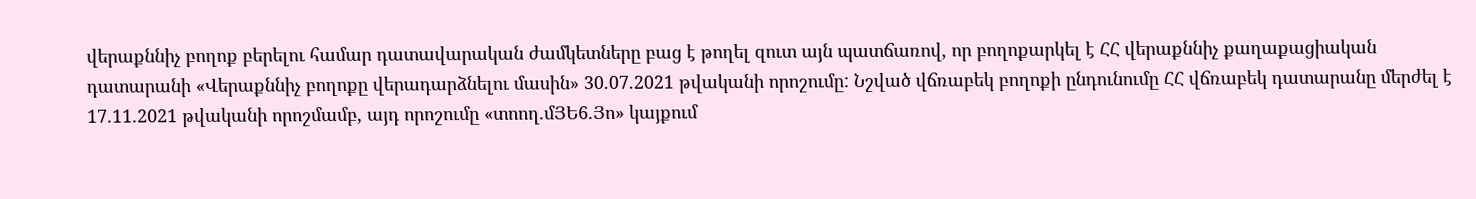վերաքննիչ բողոք բերելու համար դատավարական ժամկետները բաց է թողել զուտ այն պատճառով, որ բողոքարկել է ՀՀ վերաքննիչ քաղաքացիական դատարանի «Վերաքննիչ բողոքը վերադարձնելու մասին» 30.07.2021 թվականի որոշումը: Նշված վճռաբեկ բողոքի ընդունումը ՀՀ վճռաբեկ դատարանը մերժել է 17.11.2021 թվականի որոշմամբ, այդ որոշումը «տոող.մՅԵ6.Յո» կայքում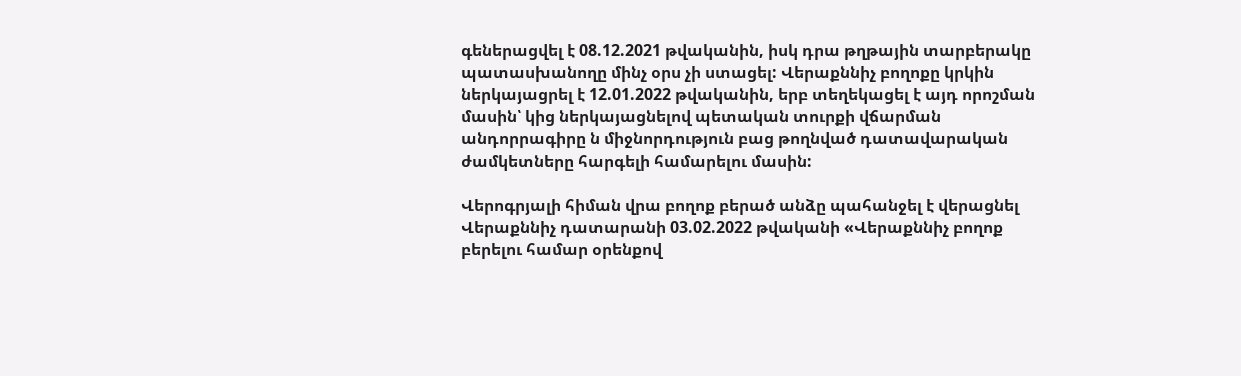գեներացվել է 08.12.2021 թվականին, իսկ դրա թղթային տարբերակը պատասխանողը մինչ օրս չի ստացել: Վերաքննիչ բողոքը կրկին ներկայացրել է 12.01.2022 թվականին, երբ տեղեկացել է այդ որոշման մասին՝ կից ներկայացնելով պետական տուրքի վճարման անդորրագիրը ն միջնորդություն բաց թողնված դատավարական ժամկետները հարգելի համարելու մասին:

Վերոգրյալի հիման վրա բողոք բերած անձը պահանջել է վերացնել Վերաքննիչ դատարանի 03.02.2022 թվականի «Վերաքննիչ բողոք բերելու համար օրենքով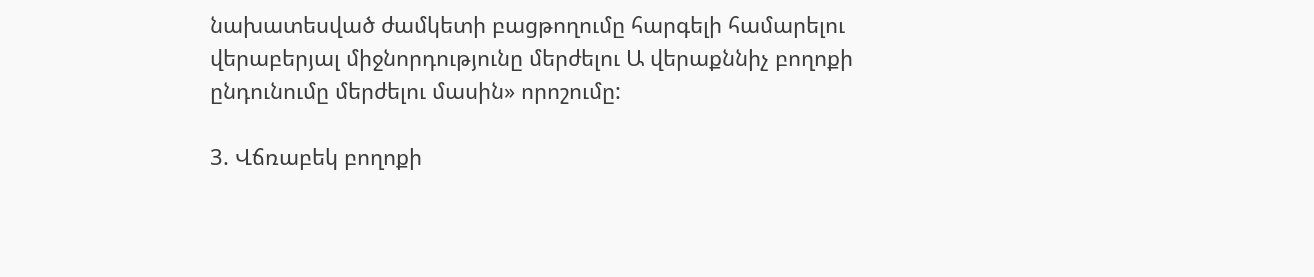նախատեսված ժամկետի բացթողումը հարգելի համարելու վերաբերյալ միջնորդությունը մերժելու Ա վերաքննիչ բողոքի ընդունումը մերժելու մասին» որոշումը:

3. Վճռաբեկ բողոքի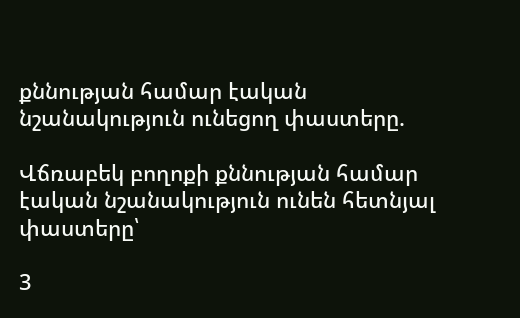քննության համար էական նշանակություն ունեցող փաստերը.

Վճռաբեկ բողոքի քննության համար էական նշանակություն ունեն հետնյալ փաստերը՝

3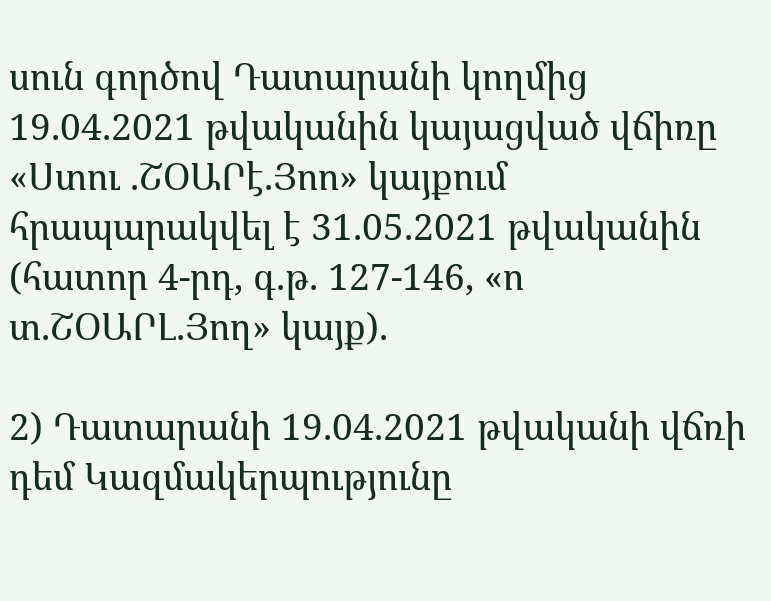սուն գործով Դատարանի կողմից 19.04.2021 թվականին կայացված վճիռը «Ստու .ՇՕԱՐէ.Յոո» կայքում հրապարակվել է 31.05.2021 թվականին (հատոր 4-րդ, գ.թ. 127-146, «ո տ.ՇՕԱՐԼ.Յող» կայք).

2) Դատարանի 19.04.2021 թվականի վճռի դեմ Կազմակերպությունը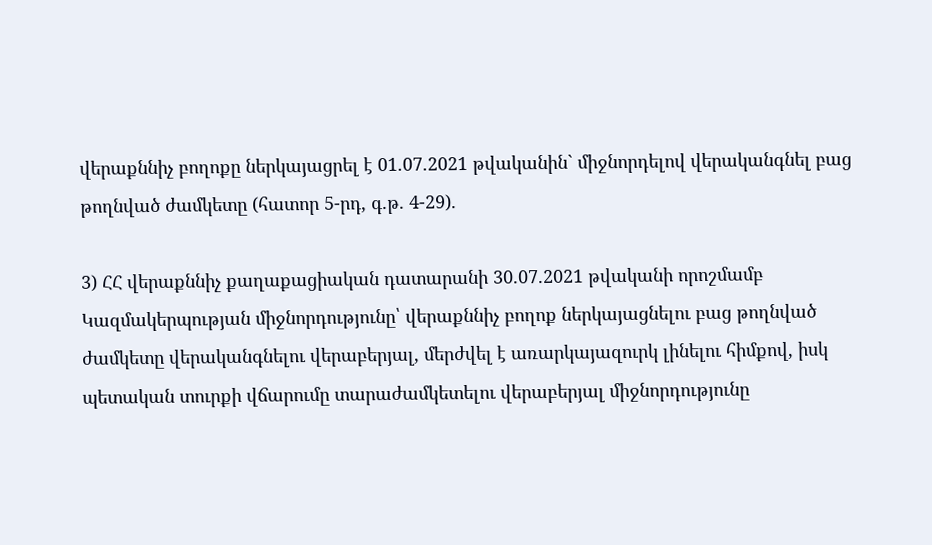վերաքննիչ բողոքը ներկայացրել է 01.07.2021 թվականին` միջնորդելով վերականգնել բաց թողնված ժամկետը (հատոր 5-րդ, գ.թ. 4-29).

3) ՀՀ վերաքննիչ քաղաքացիական դատարանի 30.07.2021 թվականի որոշմամբ Կազմակերպության միջնորդությունը՝ վերաքննիչ բողոք ներկայացնելու բաց թողնված ժամկետը վերականգնելու վերաբերյալ, մերժվել է առարկայազուրկ լինելու հիմքով, իսկ պետական տուրքի վճարումը տարաժամկետելու վերաբերյալ միջնորդությունը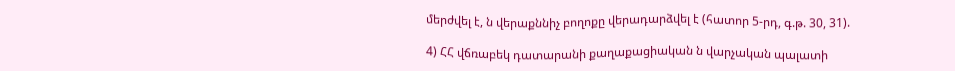մերժվել է, ն վերաքննիչ բողոքը վերադարձվել է (հատոր 5-րդ, գ.թ. 30, 31).

4) ՀՀ վճռաբեկ դատարանի քաղաքացիական ն վարչական պալատի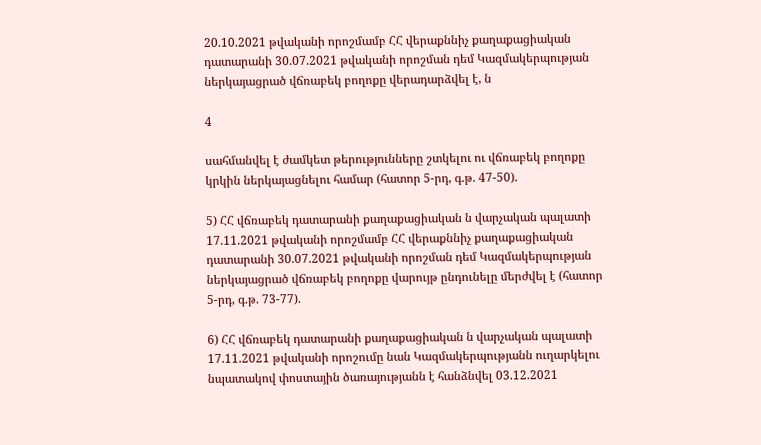20.10.2021 թվականի որոշմամբ ՀՀ վերաքննիչ քաղաքացիական դատարանի 30.07.2021 թվականի որոշման դեմ Կազմակերպության ներկայացրած վճռաբեկ բողոքը վերադարձվել է, ն

4

սահմանվել է ժամկետ թերությունները շտկելու ու վճռաբեկ բողոքը կրկին ներկայացնելու համար (հատոր 5-րդ, գ.թ. 47-50).

5) ՀՀ վճռաբեկ դատարանի քաղաքացիական ն վարչական պալատի 17.11.2021 թվականի որոշմամբ ՀՀ վերաքննիչ քաղաքացիական դատարանի 30.07.2021 թվականի որոշման դեմ Կազմակերպության ներկայացրած վճռաբեկ բողոքը վարույթ ընդունելը մերժվել է (հատոր 5-րդ, գ.թ. 73-77).

6) ՀՀ վճռաբեկ դատարանի քաղաքացիական ն վարչական պալատի 17.11.2021 թվականի որոշումը նան Կազմակերպությանն ուղարկելու նպատակով փոստային ծառայությանն է հանձնվել 03.12.2021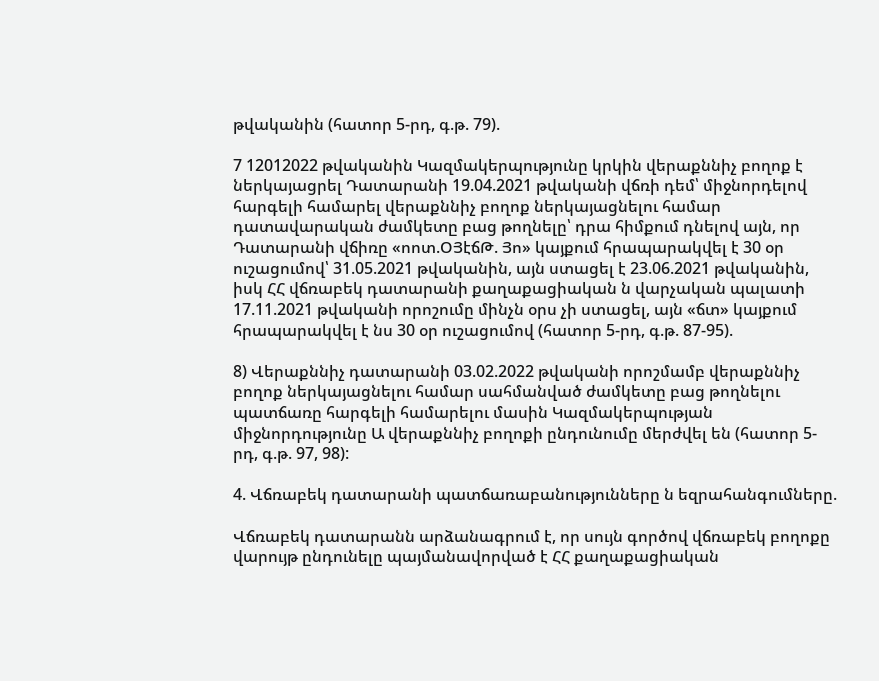թվականին (հատոր 5-րդ, գ.թ. 79).

7 12012022 թվականին Կազմակերպությունը կրկին վերաքննիչ բողոք է ներկայացրել Դատարանի 19.04.2021 թվականի վճռի դեմ՝ միջնորդելով հարգելի համարել վերաքննիչ բողոք ներկայացնելու համար դատավարական ժամկետը բաց թողնելը՝ դրա հիմքում դնելով այն, որ Դատարանի վճիռը «ոոտ.ՕՅէճԹ. Յո» կայքում հրապարակվել է 30 օր ուշացումով՝ 31.05.2021 թվականին, այն ստացել է 23.06.2021 թվականին, իսկ ՀՀ վճռաբեկ դատարանի քաղաքացիական ն վարչական պալատի 17.11.2021 թվականի որոշումը մինչն օրս չի ստացել, այն «ճտ» կայքում հրապարակվել է նս 30 օր ուշացումով (հատոր 5-րդ, գ.թ. 87-95).

8) Վերաքննիչ դատարանի 03.02.2022 թվականի որոշմամբ վերաքննիչ բողոք ներկայացնելու համար սահմանված ժամկետը բաց թողնելու պատճառը հարգելի համարելու մասին Կազմակերպության միջնորդությունը Ա վերաքննիչ բողոքի ընդունումը մերժվել են (հատոր 5-րդ, գ.թ. 97, 98):

4. Վճռաբեկ դատարանի պատճառաբանությունները ն եզրահանգումները.

Վճռաբեկ դատարանն արձանագրում է, որ սույն գործով վճռաբեկ բողոքը վարույթ ընդունելը պայմանավորված է ՀՀ քաղաքացիական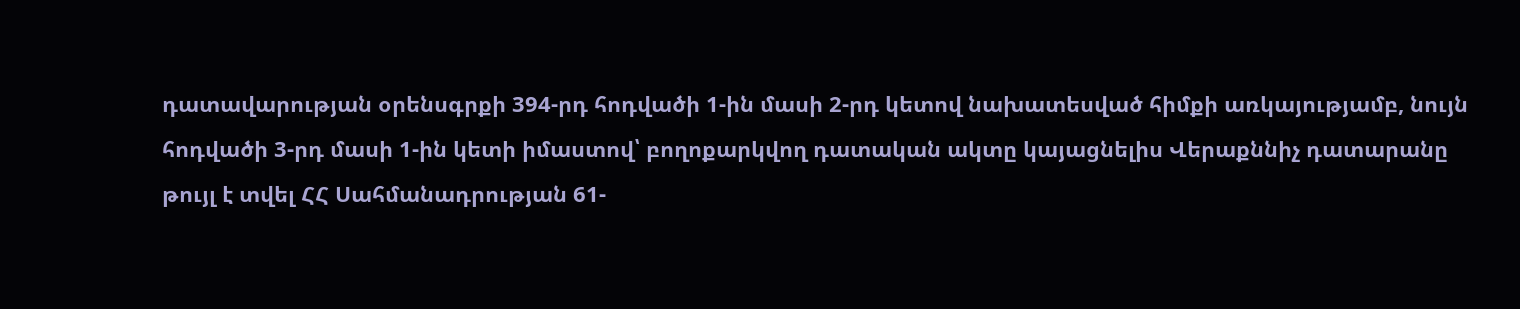դատավարության օրենսգրքի 394-րդ հոդվածի 1-ին մասի 2-րդ կետով նախատեսված հիմքի առկայությամբ, նույն հոդվածի 3-րդ մասի 1-ին կետի իմաստով՝ բողոքարկվող դատական ակտը կայացնելիս Վերաքննիչ դատարանը թույլ է տվել ՀՀ Սահմանադրության 61-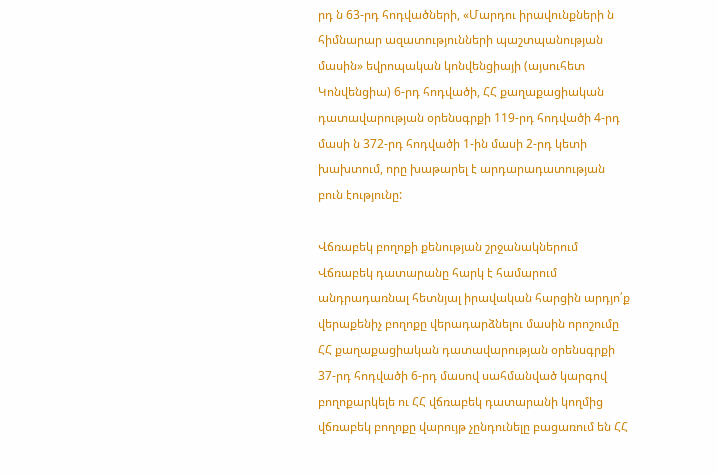րդ ն 63-րդ հոդվածների, «Մարդու իրավունքների ն հիմնարար ազատությունների պաշտպանության մասին» եվրոպական կոնվենցիայի (այսուհետ Կոնվենցիա) 6-րդ հոդվածի, ՀՀ քաղաքացիական դատավարության օրենսգրքի 119-րդ հոդվածի 4-րդ մասի ն 372-րդ հոդվածի 1-ին մասի 2-րդ կետի խախտում, որը խաթարել է արդարադատության բուն էությունը:

Վճռաբեկ բողոքի քենության շրջանակներում Վճռաբեկ դատարանը հարկ է համարում անդրադառնալ հետնյալ իրավական հարցին արդյո՛ք վերաքենիչ բողոքը վերադարձնելու մասին որոշումը ՀՀ քաղաքացիական դատավարության օրենսգրքի 37-րդ հոդվածի 6-րդ մասով սահմանված կարգով բողոքարկելե ու ՀՀ վճռաբեկ դատարանի կողմից վճռաբեկ բողոքը վարույթ չընդունելը բացառում են ՀՀ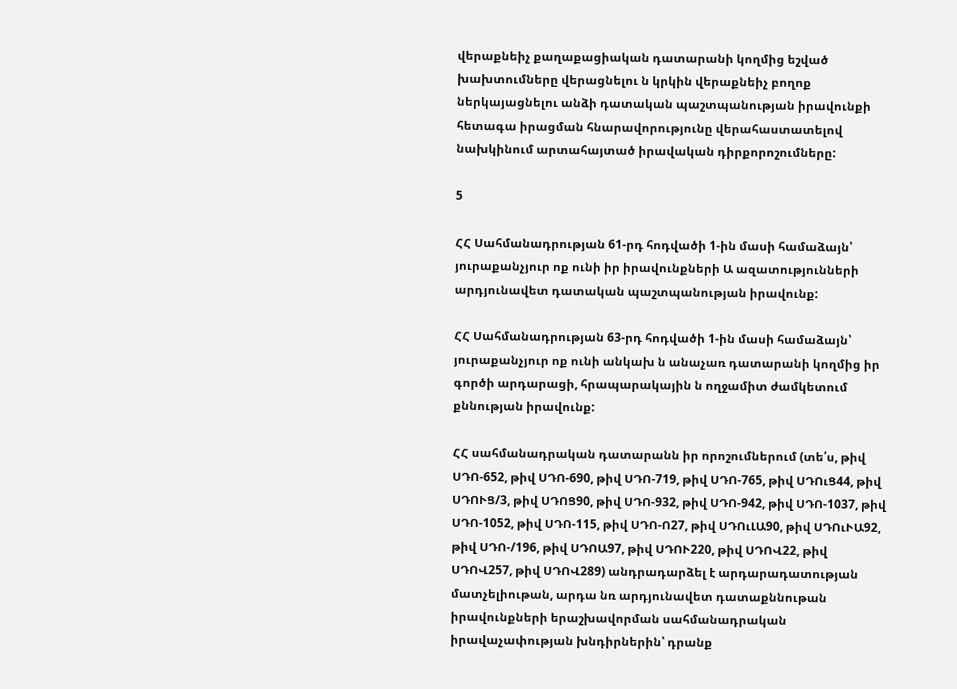վերաքնեիչ քաղաքացիական դատարանի կողմից եշված խախտումները վերացնելու ն կրկին վերաքնեիչ բողոք ներկայացնելու անձի դատական պաշտպանության իրավունքի հետագա իրացման հնարավորությունը վերահաստատելով նախկինում արտահայտած իրավական դիրքորոշումները:

5

ՀՀ Սահմանադրության 61-րդ հոդվածի 1-ին մասի համաձայն՝ յուրաքանչյուր ոք ունի իր իրավունքների Ա ազատությունների արդյունավետ դատական պաշտպանության իրավունք:

ՀՀ Սահմանադրության 63-րդ հոդվածի 1-ին մասի համաձայն՝ յուրաքանչյուր ոք ունի անկախ ն անաչառ դատարանի կողմից իր գործի արդարացի, հրապարակային ն ողջամիտ ժամկետում քննության իրավունք:

ՀՀ սահմանադրական դատարանն իր որոշումներում (տե՛ս, թիվ ՍԴՈ-652, թիվ ՍԴՈ-690, թիվ ՍԴՈ-719, թիվ ՍԴՈ-765, թիվ ՍԴՈւՑ44, թիվ ՍԴՈՒՑ/3, թիվ ՍԴՈՑ90, թիվ ՍԴՈ-932, թիվ ՍԴՈ-942, թիվ ՍԴՈ-1037, թիվ ՍԴՈ-1052, թիվ ՍԴՈ-115, թիվ ՍԴՈ-Ո27, թիվ ՍԴՈւԼԱ90, թիվ ՍԴՈւՒԱ92, թիվ ՍԴՈ-/196, թիվ ՍԴՈԱ97, թիվ ՍԴՈՒ220, թիվ ՍԴՈՎ22, թիվ ՍԴՈՎ257, թիվ ՍԴՈՎ289) անդրադարձել է արդարադատության մատչելիութան, արդա նռ արդյունավետ դատաքննութան իրավունքների երաշխավորման սահմանադրական իրավաչափության խնդիրներին՝ դրանք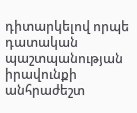դիտարկելով որպե դատական պաշտպանության իրավունքի անհրաժեշտ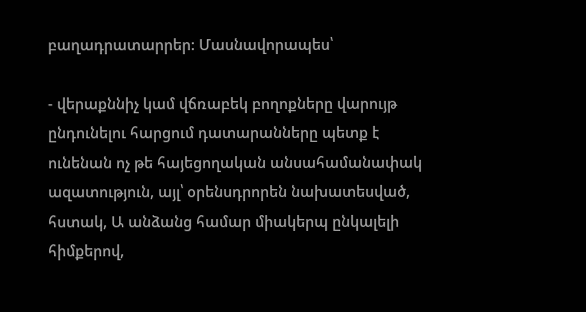բաղադրատարրեր: Մասնավորապես՝

- վերաքննիչ կամ վճռաբեկ բողոքները վարույթ ընդունելու հարցում դատարանները պետք է ունենան ոչ թե հայեցողական անսահամանափակ ազատություն, այլ՝ օրենսդրորեն նախատեսված, հստակ, Ա անձանց համար միակերպ ընկալելի հիմքերով,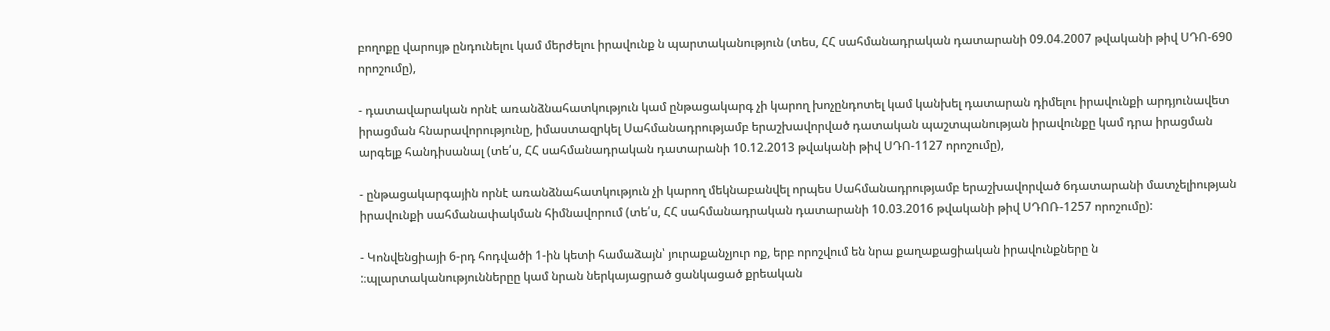բողոքը վարույթ ընդունելու կամ մերժելու իրավունք ն պարտականություն (տես, ՀՀ սահմանադրական դատարանի 09.04.2007 թվականի թիվ ՍԴՈ-690 որոշումը),

- դատավարական որնէ առանձնահատկություն կամ ընթացակարգ չի կարող խոչընդոտել կամ կանխել դատարան դիմելու իրավունքի արդյունավետ իրացման հնարավորությունը, իմաստազրկել Սահմանադրությամբ երաշխավորված դատական պաշտպանության իրավունքը կամ դրա իրացման արգելք հանդիսանալ (տե՛ս, ՀՀ սահմանադրական դատարանի 10.12.2013 թվականի թիվ ՍԴՈ-1127 որոշումը),

- ընթացակարգային որնէ առանձնահատկություն չի կարող մեկնաբանվել որպես Սահմանադրությամբ երաշխավորված 6դատարանի մատչելիության իրավունքի սահմանափակման հիմնավորում (տե՛ս, ՀՀ սահմանադրական դատարանի 10.03.2016 թվականի թիվ ՍԴՈՌ-1257 որոշումը):

- Կոնվենցիայի 6-րդ հոդվածի 1-ին կետի համաձայն՝ յուրաքանչյուր ոք, երբ որոշվում են նրա քաղաքացիական իրավունքները ն :։պլարտականություններըը կամ նրան ներկայացրած ցանկացած քրեական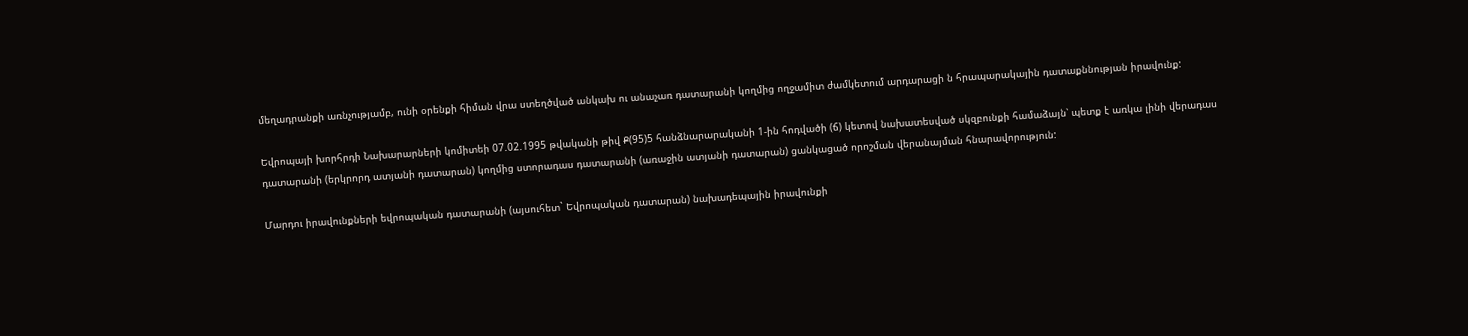մեղադրանքի առնչությամբ, ունի օրենքի հիման վրա ստեղծված անկախ ու անաչառ դատարանի կողմից ողջամիտ ժամկետում արդարացի ն հրապարակային դատաքննության իրավունք:

Եվրոպայի խորհրդի Նախարարների կոմիտեի 07.02.1995 թվականի թիվ Ք(95)5 հանձնարարականի 1-ին հոդվածի (ճ) կետով նախատեսված սկզբունքի համաձայն՝ պետք է առկա լինի վերադաս դատարանի (երկրորդ ատյանի դատարան) կողմից ստորադաս դատարանի (առաջին ատյանի դատարան) ցանկացած որոշման վերանայման հնարավորություն:

Մարդու իրավունքների եվրոպական դատարանի (այսուհետ` Եվրոպական դատարան) նախադեպային իրավունքի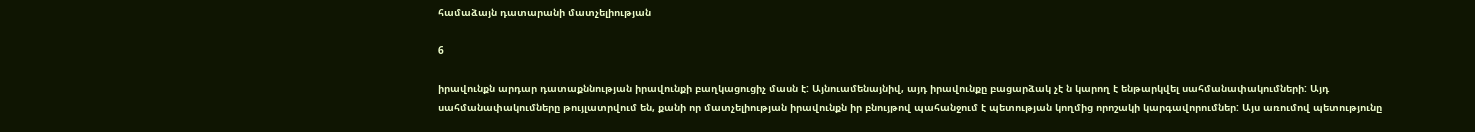համաձայն դատարանի մատչելիության

6

իրավունքն արդար դատաքննության իրավունքի բաղկացուցիչ մասն է: Այնուամենայնիվ, այդ իրավունքը բացարձակ չէ ն կարող է ենթարկվել սահմանափակումների: Այդ սահմանափակումները թույլատրվում են, քանի որ մատչելիության իրավունքն իր բնույթով պահանջում է պետության կողմից որոշակի կարգավորումներ: Այս առումով պետությունը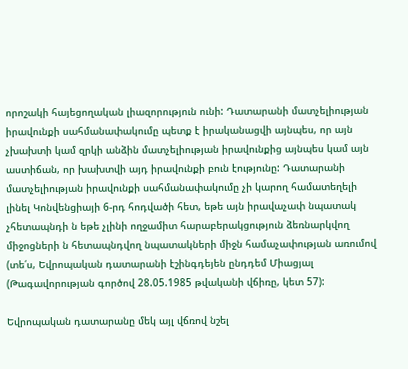որոշակի հայեցողական լիազորություն ունի: Դատարանի մատչելիության իրավունքի սահմանափակումը պետք է իրականացվի այնպես, որ այն չխախտի կամ զրկի անձին մատչելիության իրավունքից այնպես կամ այն աստիճան, որ խախտվի այդ իրավունքի բուն էությունը: Դատարանի մատչելիության իրավունքի սահմանափակումը չի կարող համատեղելի լինել Կոնվենցիայի 6-րդ հոդվածի հետ, եթե այն իրավաչափ նպատակ չհետապնդի ն եթե չլինի ողջամիտ հարաբերակցություն ձեռնարկվող միջոցների ն հետապնդվող նպատակների միջն համաչափության առումով (տե՛ս, Եվրոպական դատարանի էշինգդեյեն ընդդեմ Միացյալ (Թագավորության գործով 28.05.1985 թվականի վճիռը, կետ 57):

Եվրոպական դատարանը մեկ այլ վճռով նշել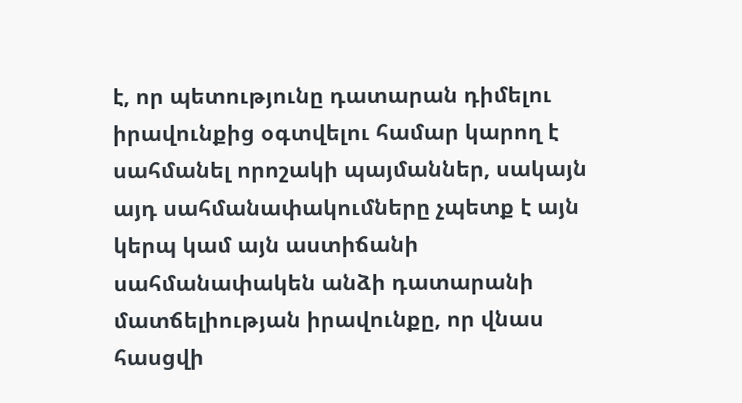է, որ պետությունը դատարան դիմելու իրավունքից օգտվելու համար կարող է սահմանել որոշակի պայմաններ, սակայն այդ սահմանափակումները չպետք է այն կերպ կամ այն աստիճանի սահմանափակեն անձի դատարանի մատճելիության իրավունքը, որ վնաս հասցվի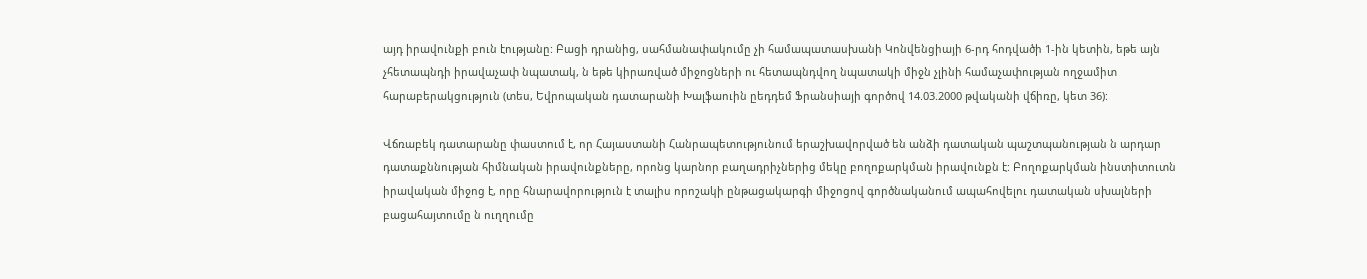այդ իրավունքի բուն էությանը: Բացի դրանից, սահմանափակումը չի համապատասխանի Կոնվենցիայի 6-րդ հոդվածի 1-ին կետին, եթե այն չհետապնդի իրավաչափ նպատակ, ն եթե կիրառված միջոցների ու հետապնդվող նպատակի միջն չլինի համաչափության ողջամիտ հարաբերակցություն (տես, Եվրոպական դատարանի Խալֆաուին ըեդդեմ Ֆրանսիայի գործով 14.03.2000 թվականի վճիռը, կետ 36):

Վճռաբեկ դատարանը փաստում է, որ Հայաստանի Հանրապետությունում երաշխավորված են անձի դատական պաշտպանության ն արդար դատաքննության հիմնական իրավունքները, որոնց կարնոր բաղադրիչներից մեկը բողոքարկման իրավունքն է: Բողոքարկման ինստիտուտն իրավական միջոց է, որը հնարավորություն է տալիս որոշակի ընթացակարգի միջոցով գործնականում ապահովելու դատական սխալների բացահայտումը ն ուղղումը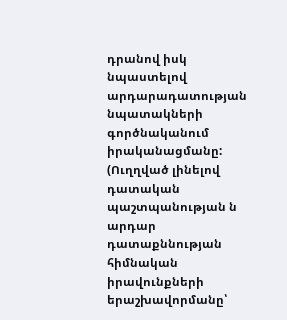դրանով իսկ նպաստելով արդարադատության նպատակների գործնականում իրականացմանը: (Ուղղված լինելով դատական պաշտպանության ն արդար դատաքննության հիմնական իրավունքների երաշխավորմանը՝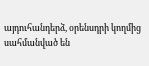այդուհանդերձ, օրենսդրի կողմից սահմանված են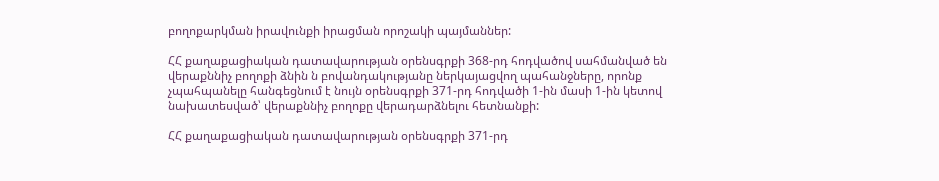բողոքարկման իրավունքի իրացման որոշակի պայմաններ:

ՀՀ քաղաքացիական դատավարության օրենսգրքի 368-րդ հոդվածով սահմանված են վերաքննիչ բողոքի ձնին ն բովանդակությանը ներկայացվող պահանջները, որոնք չպահպանելը հանգեցնում է նույն օրենսգրքի 371-րդ հոդվածի 1-ին մասի 1-ին կետով նախատեսված՝ վերաքննիչ բողոքը վերադարձնելու հետնանքի:

ՀՀ քաղաքացիական դատավարության օրենսգրքի 371-րդ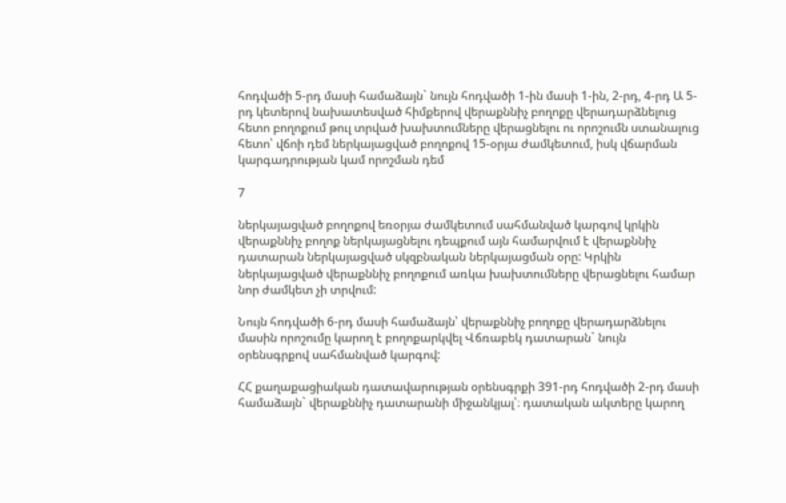հոդվածի 5-րդ մասի համաձայն` նույն հոդվածի 1-ին մասի 1-ին, 2-րդ, 4-րդ Ա 5-րդ կետերով նախատեսված հիմքերով վերաքննիչ բողոքը վերադարձնելուց հետո բողոքում թուլ տրված խախտումները վերացնելու ու որոշումն ստանալուց հետո՝ վճոի դեմ ներկայացված բողոքով 15-օրյա ժամկետում, իսկ վճարման կարգադրության կամ որոշման դեմ

7

ներկայացված բողոքով եռօրյա ժամկետում սահմանված կարգով կրկին վերաքննիչ բողոք ներկայացնելու դեպքում այն համարվում է վերաքննիչ դատարան ներկայացված սկզբնական ներկայացման օրը: Կրկին ներկայացված վերաքննիչ բողոքում առկա խախտումները վերացնելու համար նոր ժամկետ չի տրվում:

Նույն հոդվածի 6-րդ մասի համաձայն՝ վերաքննիչ բողոքը վերադարձնելու մասին որոշումը կարող է բողոքարկվել Վճռաբեկ դատարան` նույն օրենսգրքով սահմանված կարգով:

ՀՀ քաղաքացիական դատավարության օրենսգրքի 391-րդ հոդվածի 2-րդ մասի համաձայն` վերաքննիչ դատարանի միջանկյալ՝։ դատական ակտերը կարող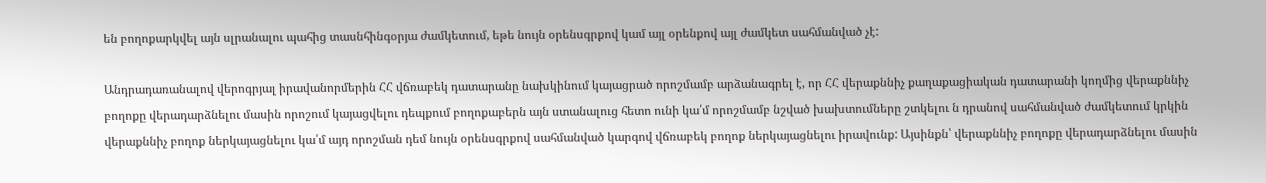են բողոքարկվել այն սլրանալու պահից տասնհինգօրյա ժամկետում, եթե նույն օրենսգրքով կամ այլ օրենքով այլ ժամկետ սահմանված չէ:

Անդրադառանալով վերոգրյալ իրավանորմերին ՀՀ վճռաբեկ դատարանը նախկինում կայացրած որոշմամբ արձանագրել է, որ ՀՀ վերաքննիչ քաղաքացիական դատարանի կողմից վերաքննիչ բողոքը վերադարձնելու մասին որոշում կայացվելու դեպքում բողոքաբերն այն ստանալուց հետո ունի կա՛մ որոշմամբ նշված խախտումները շտկելու ն դրանով սահմանված ժամկետում կրկին վերաքննիչ բողոք ներկայացնելու կա՛մ այդ որոշման դեմ նույն օրենսգրքով սահմանված կարգով վճռաբեկ բողոք ներկայացնելու իրավունք: Այսինքն՝ վերաքննիչ բողոքը վերադարձնելու մասին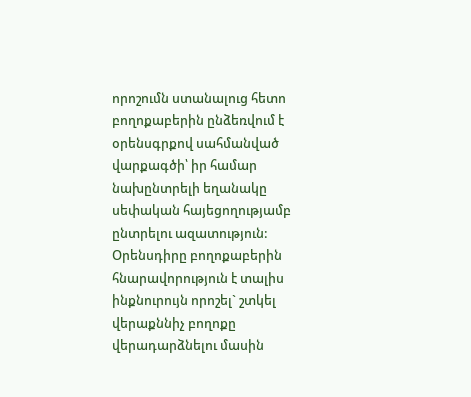որոշումն ստանալուց հետո բողոքաբերին ընձեռվում է օրենսգրքով սահմանված վարքագծի՝ իր համար նախընտրելի եղանակը սեփական հայեցողությամբ ընտրելու ազատություն: Օրենսդիրը բողոքաբերին հնարավորություն է տալիս ինքնուրույն որոշել` շտկել վերաքննիչ բողոքը վերադարձնելու մասին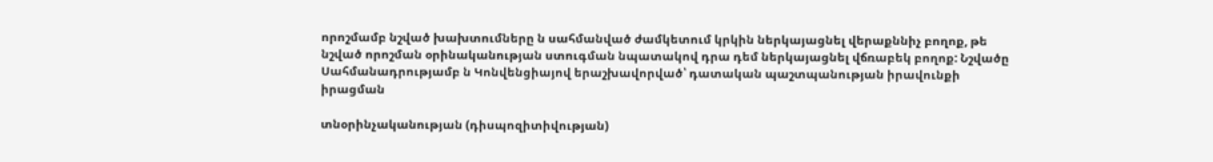որոշմամբ նշված խախտումները ն սահմանված ժամկետում կրկին ներկայացնել վերաքննիչ բողոք, թե նշված որոշման օրինականության ստուգման նպատակով դրա դեմ ներկայացնել վճռաբեկ բողոք: Նշվածը Սահմանադրությամբ ն Կոնվենցիայով երաշխավորված՝ դատական պաշտպանության իրավունքի իրացման

տնօրինչականության (դիսպոզիտիվության)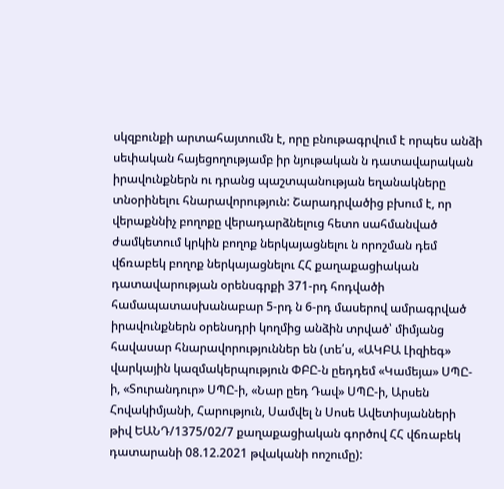սկզբունքի արտահայտումն է, որը բնութագրվում է որպես անձի սեփական հայեցողությամբ իր նյութական ն դատավարական իրավունքներն ու դրանց պաշտպանության եղանակները տնօրինելու հնարավորություն: Շարադրվածից բխում է, որ վերաքննիչ բողոքը վերադարձնելուց հետո սահմանված ժամկետում կրկին բողոք ներկայացնելու ն որոշման դեմ վճռաբեկ բողոք ներկայացնելու ՀՀ քաղաքացիական դատավարության օրենսգրքի 371-րդ հոդվածի համապատասխանաբար 5-րդ ն 6-րդ մասերով ամրագրված իրավունքներն օրենսդրի կողմից անձին տրված՝ միմյանց հավասար հնարավորություններ են (տե՛ս, «ԱԿԲԱ Լիզիեգ» վարկային կազմակերպություն ՓԲԸ-ն ըեդդեմ «Կամեյա» ՍՊԸ-ի, «Տուրանդուր» ՍՊԸ-ի, «Նար ըեդ Դավ» ՍՊԸ-ի, Արսեն Հովակիմյանի, Հարություն, Սամվել ն Սոսե Ավետիսյանների թիվ ԵԱՆԴ/1375/02/7 քաղաքացիական գործով ՀՀ վճռաբեկ դատարանի 08.12.2021 թվականի ոոշումը):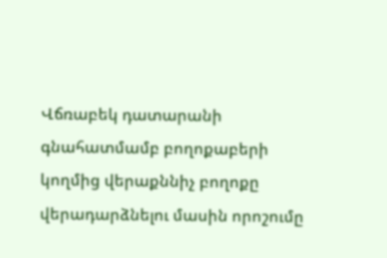Վճռաբեկ դատարանի գնահատմամբ բողոքաբերի կողմից վերաքննիչ բողոքը վերադարձնելու մասին որոշումը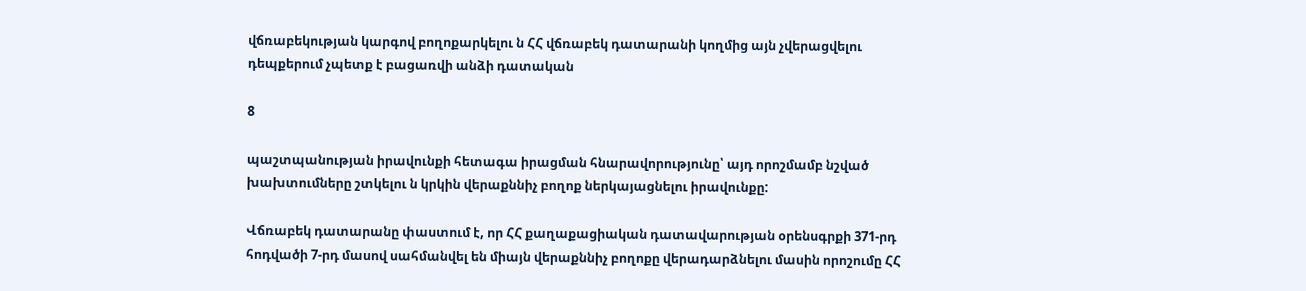վճռաբեկության կարգով բողոքարկելու ն ՀՀ վճռաբեկ դատարանի կողմից այն չվերացվելու դեպքերում չպետք է բացառվի անձի դատական

8

պաշտպանության իրավունքի հետագա իրացման հնարավորությունը՝ այդ որոշմամբ նշված խախտումները շտկելու ն կրկին վերաքննիչ բողոք ներկայացնելու իրավունքը:

Վճռաբեկ դատարանը փաստում է, որ ՀՀ քաղաքացիական դատավարության օրենսգրքի 371-րդ հոդվածի 7-րդ մասով սահմանվել են միայն վերաքննիչ բողոքը վերադարձնելու մասին որոշումը ՀՀ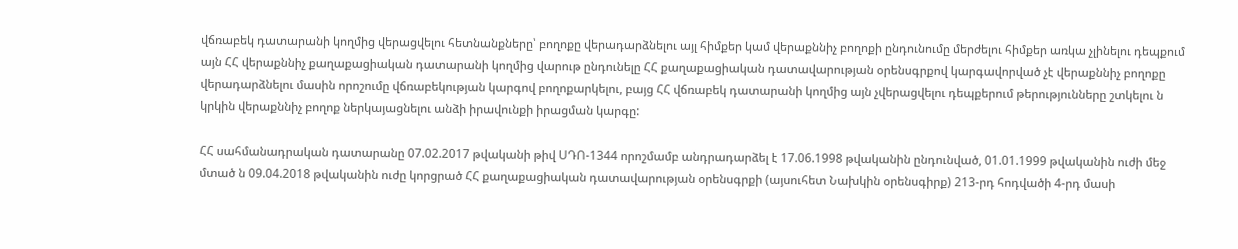վճռաբեկ դատարանի կողմից վերացվելու հետնանքները՝ բողոքը վերադարձնելու այլ հիմքեր կամ վերաքննիչ բողոքի ընդունումը մերժելու հիմքեր առկա չլինելու դեպքում այն ՀՀ վերաքննիչ քաղաքացիական դատարանի կողմից վարութ ընդունելը ՀՀ քաղաքացիական դատավարության օրենսգրքով կարգավորված չէ վերաքննիչ բողոքը վերադարձնելու մասին որոշումը վճռաբեկության կարգով բողոքարկելու, բայց ՀՀ վճռաբեկ դատարանի կողմից այն չվերացվելու դեպքերում թերությունները շտկելու ն կրկին վերաքննիչ բողոք ներկայացնելու անձի իրավունքի իրացման կարգը:

ՀՀ սահմանադրական դատարանը 07.02.2017 թվականի թիվ ՍԴՈ-1344 որոշմամբ անդրադարձել է 17.06.1998 թվականին ընդունված, 01.01.1999 թվականին ուժի մեջ մտած ն 09.04.2018 թվականին ուժը կորցրած ՀՀ քաղաքացիական դատավարության օրենսգրքի (այսուհետ Նախկին օրենսգիրք) 213-րդ հոդվածի 4-րդ մասի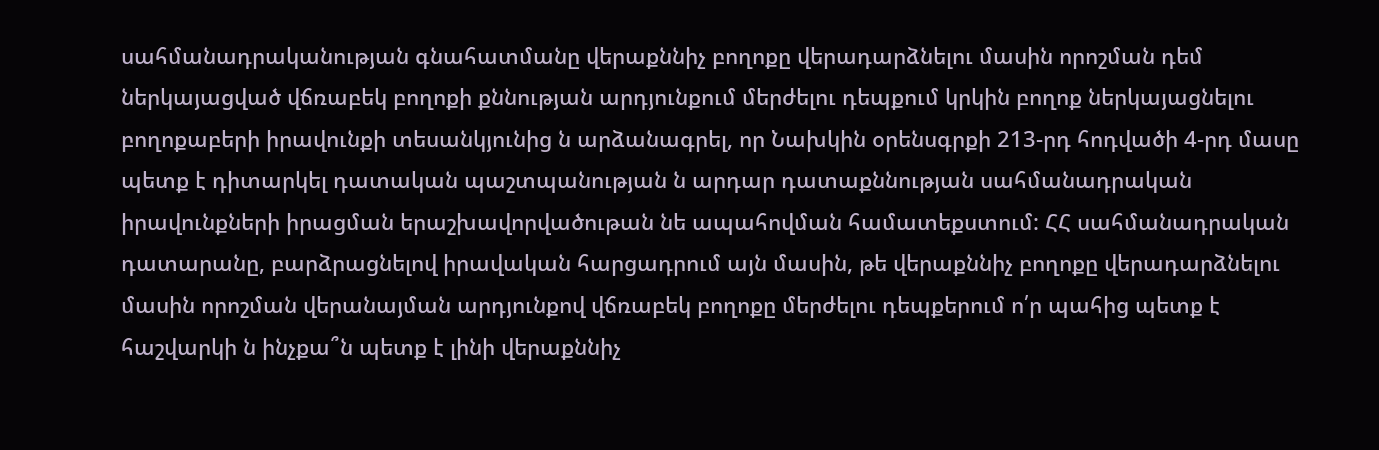սահմանադրականության գնահատմանը վերաքննիչ բողոքը վերադարձնելու մասին որոշման դեմ ներկայացված վճռաբեկ բողոքի քննության արդյունքում մերժելու դեպքում կրկին բողոք ներկայացնելու բողոքաբերի իրավունքի տեսանկյունից ն արձանագրել, որ Նախկին օրենսգրքի 213-րդ հոդվածի 4-րդ մասը պետք է դիտարկել դատական պաշտպանության ն արդար դատաքննության սահմանադրական իրավունքների իրացման երաշխավորվածութան նե ապահովման համատեքստում: ՀՀ սահմանադրական դատարանը, բարձրացնելով իրավական հարցադրում այն մասին, թե վերաքննիչ բողոքը վերադարձնելու մասին որոշման վերանայման արդյունքով վճռաբեկ բողոքը մերժելու դեպքերում ո՛ր պահից պետք է հաշվարկի ն ինչքա՞ն պետք է լինի վերաքննիչ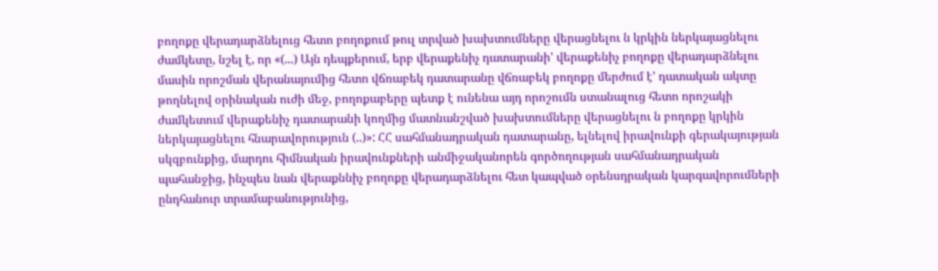բողոքը վերադարձնելուց հետո բողոքում թուլ տրված խախտումները վերացնելու ն կրկին ներկայացնելու ժամկետը, նշել է, որ «(...) Այն դեպքերում, երբ վերաքենիչ դատարանի' վերաքենիչ բողոքը վերադարձնելու մասին որոշման վերանայումից հետո վճռաբեկ դատարանը վճռաբեկ բողոքը մերժում է' դատական ակտը թողնելով օրինական ուժի մեջ, բողոքաբերը պետք է ունենա այդ որոշումն ստանալուց հետո որոշակի ժամկետում վերաքենիչ դատարանի կողմից մատնանշված խախտումները վերացնելու ն բողոքը կրկին ներկայացնելու հնարավորություն (..)»: ՀՀ սահմանադրական դատարանը, ելնելով իրավունքի գերակայության սկզբունքից, մարդու հիմնական իրավունքների անմիջականորեն գործողության սահմանադրական պահանջից, ինչպես նան վերաքննիչ բողոքը վերադարձնելու հետ կապված օրենսդրական կարգավորումների ընդհանուր տրամաբանությունից,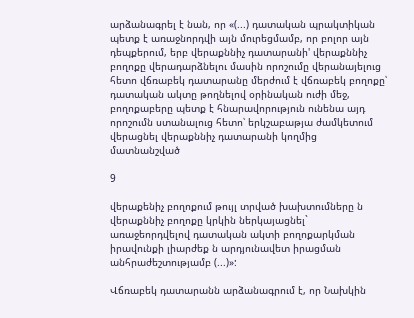արձանագրել է նան, որ «(...) դատական պրակտիկան պետք է առաջնորդվի այն մուրեցմամբ, որ բոլոր այն դեպքերում, երբ վերաքննիչ դատարանի' վերաքննիչ բողոքը վերադարձնելու մասին որոշումը վերանայելուց հետո վճռաբեկ դատարանը մերժում է վճռաբեկ բողոքը՝ դատական ակտը թողնելով օրինական ուժի մեջ, բողոքաբերը պետք է հնարավորություն ունենա այդ որոշումն ստանալուց հետո՝ երկշաբաթյա ժամկետում վերացնել վերաքննիչ դատարանի կողմից մատնանշված

9

վերաքենիչ բողոքում թույլ տրված խախտումները ն վերաքննիչ բողոքը կրկին ներկայացնել` առաջեորդվելով դատական ակտի բողոքարկման իրավունքի լիարժեք ն արդյունավետ իրացման անհրաժեշտությամբ (...)»:

Վճռաբեկ դատարանն արձանագրում է, որ Նախկին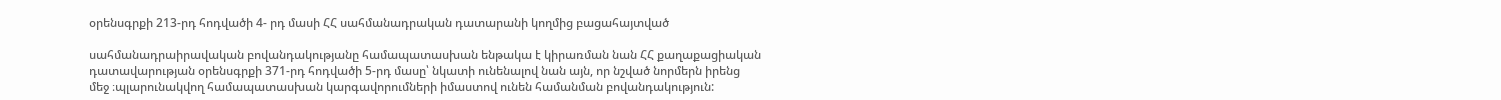օրենսգրքի 213-րդ հոդվածի 4- րդ մասի ՀՀ սահմանադրական դատարանի կողմից բացահայտված

սահմանադրաիրավական բովանդակությանը համապատասխան ենթակա է կիրառման նան ՀՀ քաղաքացիական դատավարության օրենսգրքի 371-րդ հոդվածի 5-րդ մասը՝ նկատի ունենալով նան այն, որ նշված նորմերն իրենց մեջ ։պլարունակվող համապատասխան կարգավորումների իմաստով ունեն համանման բովանդակություն: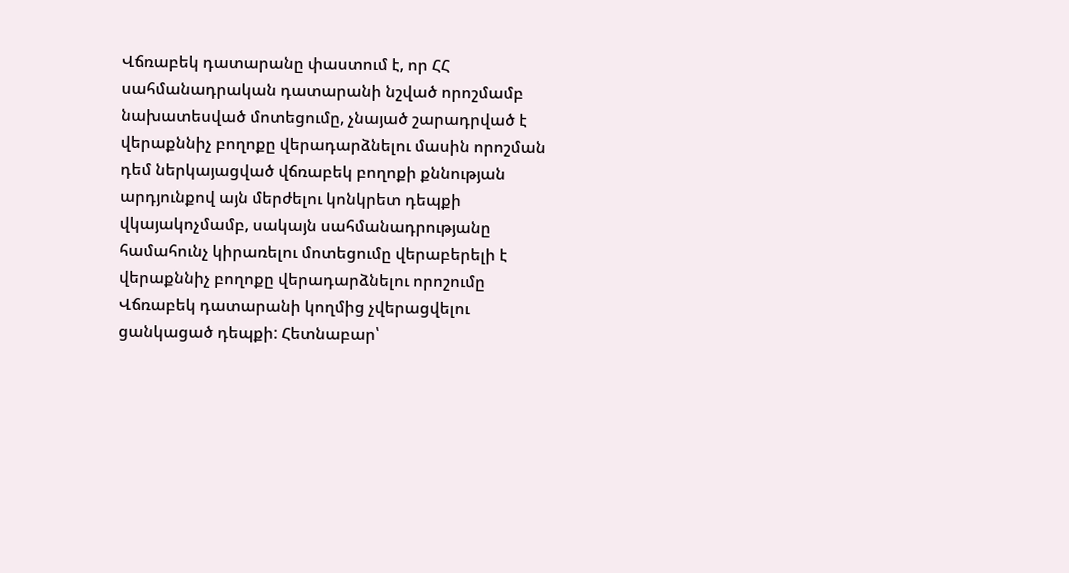Վճռաբեկ դատարանը փաստում է, որ ՀՀ սահմանադրական դատարանի նշված որոշմամբ նախատեսված մոտեցումը, չնայած շարադրված է վերաքննիչ բողոքը վերադարձնելու մասին որոշման դեմ ներկայացված վճռաբեկ բողոքի քննության արդյունքով այն մերժելու կոնկրետ դեպքի վկայակոչմամբ, սակայն սահմանադրությանը համահունչ կիրառելու մոտեցումը վերաբերելի է վերաքննիչ բողոքը վերադարձնելու որոշումը Վճռաբեկ դատարանի կողմից չվերացվելու ցանկացած դեպքի: Հետնաբար՝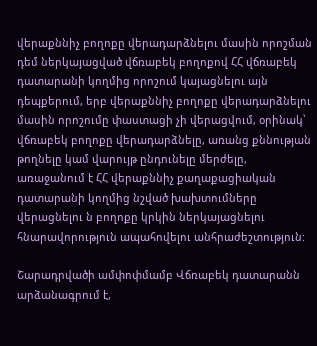վերաքննիչ բողոքը վերադարձնելու մասին որոշման դեմ ներկայացված վճռաբեկ բողոքով ՀՀ վճռաբեկ դատարանի կողմից որոշում կայացնելու այն դեպքերում, երբ վերաքննիչ բողոքը վերադարձնելու մասին որոշումը փաստացի չի վերացվում, օրինակ՝ վճռաբեկ բողոքը վերադարձնելը, առանց քննության թողնելը կամ վարույթ ընդունելը մերժելը, առաջանում է ՀՀ վերաքննիչ քաղաքացիական դատարանի կողմից նշված խախտումները վերացնելու ն բողոքը կրկին ներկայացնելու հնարավորություն ապահովելու անհրաժեշտություն:

Շարադրվածի ամփոփմամբ Վճռաբեկ դատարանն արձանագրում է,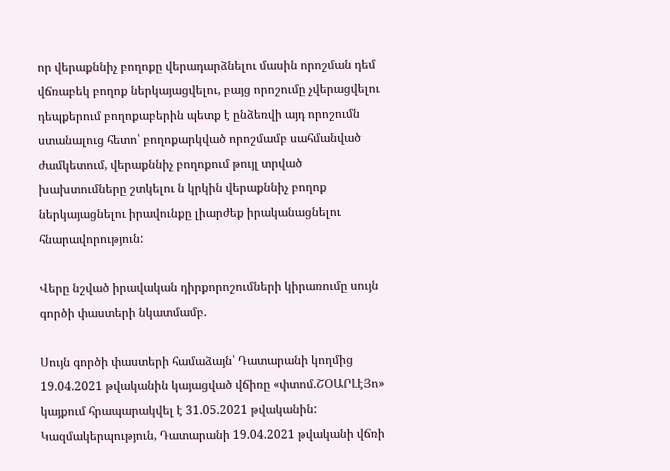որ վերաքննիչ բողոքը վերադարձնելու մասին որոշման դեմ վճռաբեկ բողոք ներկայացվելու, բայց որոշումը չվերացվելու դեպքերում բողոքաբերին պետք է ընձեռվի այդ որոշումն ստանալուց հետո՝ բողոքարկված որոշմամբ սահմանված ժամկետում, վերաքննիչ բողոքում թույլ տրված խախտումները շտկելու ն կրկին վերաքննիչ բողոք ներկայացնելու իրավունքը լիարժեք իրականացնելու հնարավորություն:

Վերը նշված իրավական դիրքորոշումների կիրառումը սույն գործի փաստերի նկատմամբ.

Սույն գործի փաստերի համաձայն՝ Դատարանի կողմից 19.04.2021 թվականին կայացված վճիռը «փտոմ.ՇՕԱՐԼէՅո» կայքում հրապարակվել է 31.05.2021 թվականին: Կազմակերպություն, Դատարանի 19.04.2021 թվականի վճռի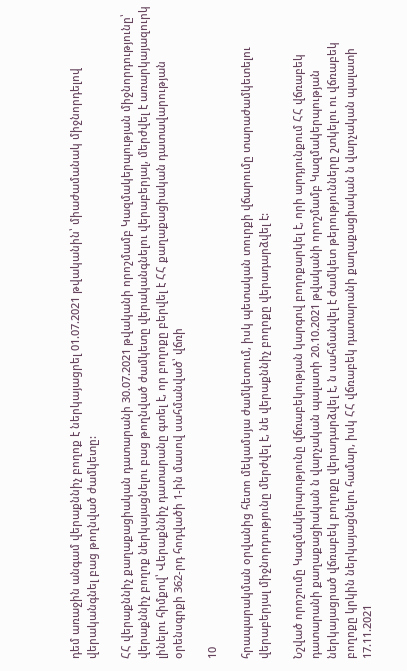դեմ առաջին անգամ վերաքննիչ բողոք է ներկայացրել 01.07.2021 թվականին՝ միաժամանակ միջնորդելով վերականգնել բաց թողնված ժամկետը:

ՀՀ վերաքննիչ քաղաքացիական դատարանի 30.07.2021 թվականի որոշմամբ Կազմակերպության միջնորդությունը՝ վերաքննիչ բողոք ներկայացնելու բաց թողնված ժամկետը վերականգնելու վերաբերյալ, մերժվել է առարկայազուրկ լինելու հիմքով՝ Վերաքննիչ դատարանը գտել է, որ բողոքը բերվել է ՀՀ քաղաքացիական դատավարության օրենսգրքի 362-րդ հոդվածի 1-ին մասով սահմանված՝ վճռի

10

հրապարակման օրվանից հետո մեկամսյա ժամկետում, իսկ պետական տուրքի վճարումը տարաժամկետելու վերաբերյալ միջնորդությունը մերժվել է, նե վերաքննիչ բողոքը վերադարձվել է:

Նշված որոշումը Կազմակերպությունը վճռաբեկության կարգով բողոքարկել է, որի արդյունքում ՀՀ վճռաբեկ դատարանի քաղաքացիական ն վարչական պալատի 20.10.2021 թվականի որոշմամբ Կազմակերպության ներկայացրած վճռաբեկ բողոքը վերադարձվել է, ն սահմանվել է ժամկետ թերությունները շտկելու ու վճռաբեկ բողոքը կրկին ներկայացնելու համար, իսկ ՀՀ վճռաբեկ դատարանի քաղաքացիական ն վարչական պալատի 17.11.2021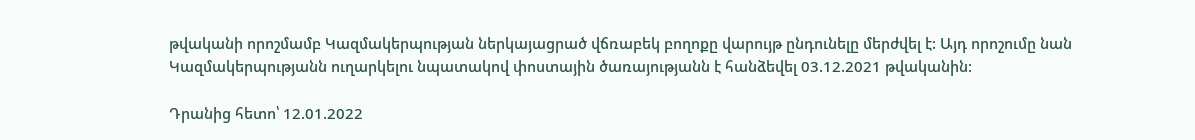թվականի որոշմամբ Կազմակերպության ներկայացրած վճռաբեկ բողոքը վարույթ ընդունելը մերժվել է: Այդ որոշումը նան Կազմակերպությանն ուղարկելու նպատակով փոստային ծառայությանն է հանձեվել 03.12.2021 թվականին:

Դրանից հետո՝ 12.01.2022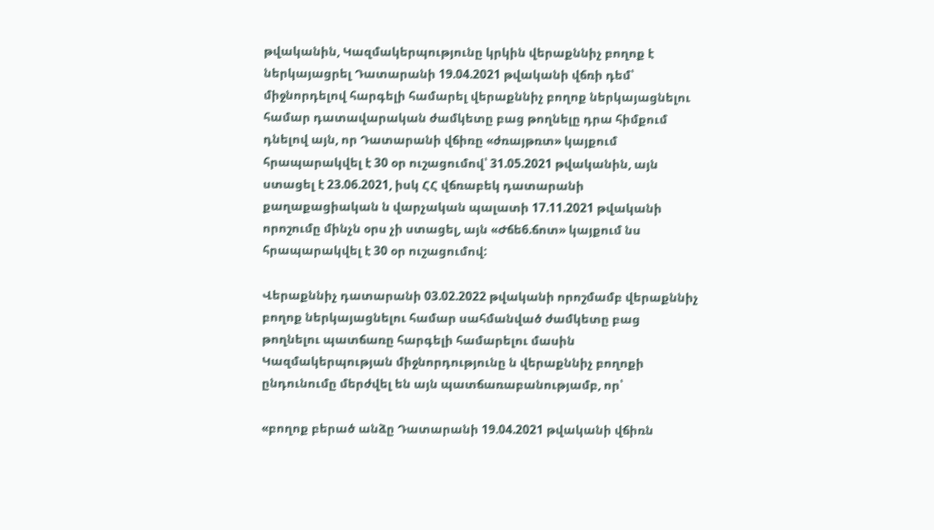թվականին, Կազմակերպությունը կրկին վերաքննիչ բողոք է ներկայացրել Դատարանի 19.04.2021 թվականի վճռի դեմ՝ միջնորդելով հարգելի համարել վերաքննիչ բողոք ներկայացնելու համար դատավարական ժամկետը բաց թողնելը դրա հիմքում դնելով այն, որ Դատարանի վճիռը «ժռայթռտ» կայքում հրապարակվել է 30 օր ուշացումով՝ 31.05.2021 թվականին, այն ստացել է 23.06.2021, իսկ ՀՀ վճռաբեկ դատարանի քաղաքացիական ն վարչական պալատի 17.11.2021 թվականի որոշումը մինչն օրս չի ստացել, այն «Ժճե6.ճոտ» կայքում նս հրապարակվել է 30 օր ուշացումով:

Վերաքննիչ դատարանի 03.02.2022 թվականի որոշմամբ վերաքննիչ բողոք ներկայացնելու համար սահմանված ժամկետը բաց թողնելու պատճառը հարգելի համարելու մասին Կազմակերպության միջնորդությունը ն վերաքննիչ բողոքի ընդունումը մերժվել են այն պատճառաբանությամբ, որ՝

«բողոք բերած անձը Դատարանի 19.04.2021 թվականի վճիռն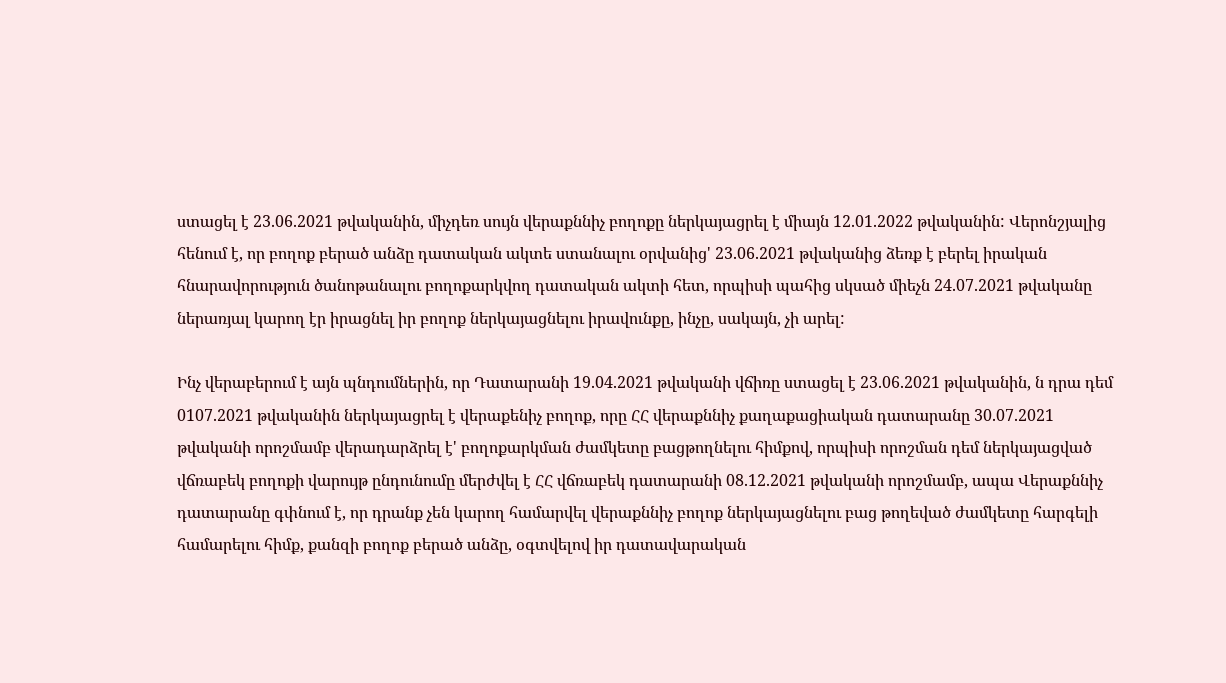ստացել է 23.06.2021 թվականին, միչդեռ սույն վերաքննիչ բողոքը ներկայացրել է միայն 12.01.2022 թվականին: Վերոնշյալից հենում է, որ բողոք բերած անձը դատական ակտե ստանալու օրվանից' 23.06.2021 թվականից ձեռք է բերել իրական հնարավորություն ծանոթանալու բողոքարկվող դատական ակտի հետ, որպիսի պահից սկսած միեչն 24.07.2021 թվականը ներառյալ կարող էր իրացնել իր բողոք ներկայացնելու իրավունքը, ինչը, սակայն, չի արել:

Ինչ վերաբերում է այն պնդումներին, որ Դատարանի 19.04.2021 թվականի վճիռը ստացել է 23.06.2021 թվականին, ն դրա դեմ 0107.2021 թվականին ներկայացրել է վերաքենիչ բողոք, որը ՀՀ վերաքննիչ քաղաքացիական դատարանը 30.07.2021 թվականի որոշմամբ վերադարձրել է' բողոքարկման ժամկետը բացթողնելու հիմքով, որպիսի որոշման դեմ ներկայացված վճռաբեկ բողոքի վարույթ ընդունումը մերժվել է ՀՀ վճռաբեկ դատարանի 08.12.2021 թվականի որոշմամբ, ապա Վերաքննիչ դատարանը գփնում է, որ դրանք չեն կարող համարվել վերաքննիչ բողոք ներկայացնելու բաց թողեված ժամկետը հարգելի համարելու հիմք, քանզի բողոք բերած անձը, օգտվելով իր դատավարական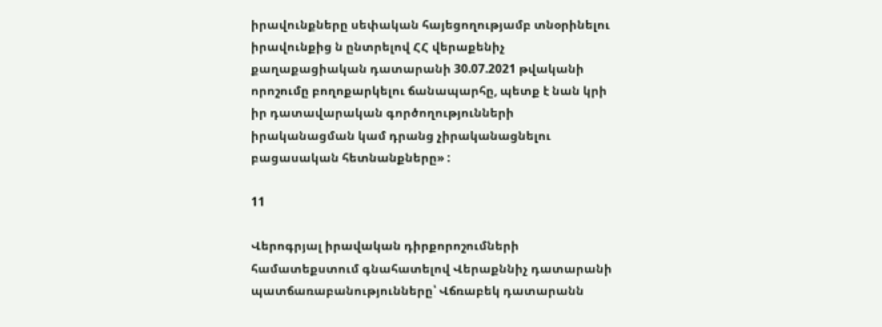իրավունքները սեփական հայեցողությամբ տնօրինելու իրավունքից ն ընտրելով ՀՀ վերաքենիչ քաղաքացիական դատարանի 30.07.2021 թվականի որոշումը բողոքարկելու ճանապարհը, պետք է նան կրի իր դատավարական գործողությունների իրականացման կամ դրանց չիրականացնելու բացասական հետնանքները» :

11

Վերոգրյալ իրավական դիրքորոշումների համատեքստում գնահատելով Վերաքննիչ դատարանի պատճառաբանությունները՝ Վճռաբեկ դատարանն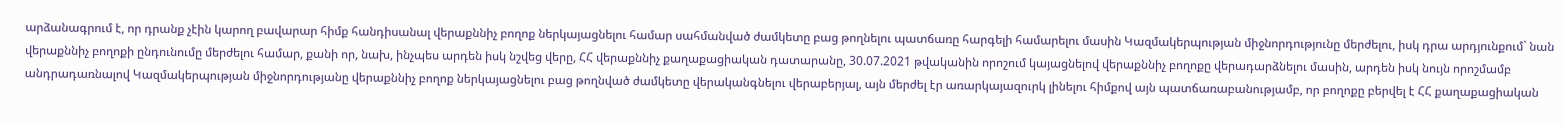արձանագրում է, որ դրանք չէին կարող բավարար հիմք հանդիսանալ վերաքննիչ բողոք ներկայացնելու համար սահմանված ժամկետը բաց թողնելու պատճառը հարգելի համարելու մասին Կազմակերպության միջնորդությունը մերժելու, իսկ դրա արդյունքում` նան վերաքննիչ բողոքի ընդունումը մերժելու համար, քանի որ, նախ, ինչպես արդեն իսկ նշվեց վերը, ՀՀ վերաքննիչ քաղաքացիական դատարանը, 30.07.2021 թվականին որոշում կայացնելով վերաքննիչ բողոքը վերադարձնելու մասին, արդեն իսկ նույն որոշմամբ անդրադառնալով Կազմակերպության միջնորդությանը վերաքննիչ բողոք ներկայացնելու բաց թողնված ժամկետը վերականգնելու վերաբերյալ, այն մերժել էր առարկայազուրկ լինելու հիմքով այն պատճառաբանությամբ, որ բողոքը բերվել է ՀՀ քաղաքացիական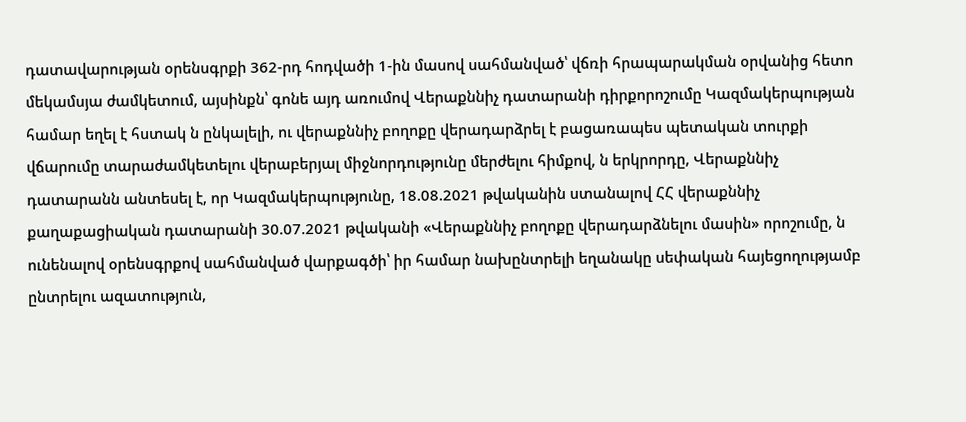դատավարության օրենսգրքի 362-րդ հոդվածի 1-ին մասով սահմանված՝ վճռի հրապարակման օրվանից հետո մեկամսյա ժամկետում, այսինքն՝ գոնե այդ առումով Վերաքննիչ դատարանի դիրքորոշումը Կազմակերպության համար եղել է հստակ ն ընկալելի, ու վերաքննիչ բողոքը վերադարձրել է բացառապես պետական տուրքի վճարումը տարաժամկետելու վերաբերյալ միջնորդությունը մերժելու հիմքով, ն երկրորդը, Վերաքննիչ դատարանն անտեսել է, որ Կազմակերպությունը, 18.08.2021 թվականին ստանալով ՀՀ վերաքննիչ քաղաքացիական դատարանի 30.07.2021 թվականի «Վերաքննիչ բողոքը վերադարձնելու մասին» որոշումը, ն ունենալով օրենսգրքով սահմանված վարքագծի՝ իր համար նախընտրելի եղանակը սեփական հայեցողությամբ ընտրելու ազատություն,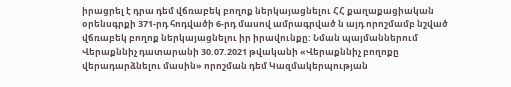իրացրել է դրա դեմ վճռաբեկ բողոք ներկայացնելու ՀՀ քաղաքացիական օրենսգրքի 371-րդ հոդվածի 6-րդ մասով ամրագրված ն այդ որոշմամբ նշված վճռաբեկ բողոք ներկայացնելու իր իրավունքը: Նման պայմաններում Վերաքննիչ դատարանի 30.07.2021 թվականի «Վերաքննիչ բողոքը վերադարձնելու մասին» որոշման դեմ Կազմակերպության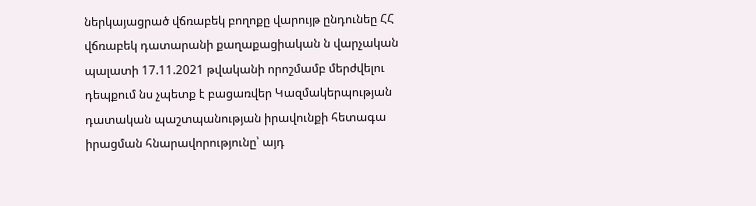ներկայացրած վճռաբեկ բողոքը վարույթ ընդունեը ՀՀ վճռաբեկ դատարանի քաղաքացիական ն վարչական պալատի 17.11.2021 թվականի որոշմամբ մերժվելու դեպքում նս չպետք է բացառվեր Կազմակերպության դատական պաշտպանության իրավունքի հետագա իրացման հնարավորությունը՝ այդ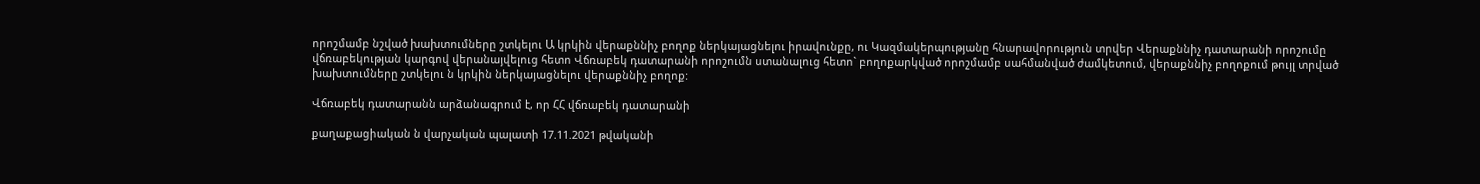որոշմամբ նշված խախտումները շտկելու Ա կրկին վերաքննիչ բողոք ներկայացնելու իրավունքը, ու Կազմակերպությանը հնարավորություն տրվեր Վերաքննիչ դատարանի որոշումը վճռաբեկության կարգով վերանայվելուց հետո Վճռաբեկ դատարանի որոշումն ստանալուց հետո` բողոքարկված որոշմամբ սահմանված ժամկետում, վերաքննիչ բողոքում թույլ տրված խախտումները շտկելու ն կրկին ներկայացնելու վերաքննիչ բողոք:

Վճռաբեկ դատարանն արձանագրում է, որ ՀՀ վճռաբեկ դատարանի

քաղաքացիական ն վարչական պալատի 17.11.2021 թվականի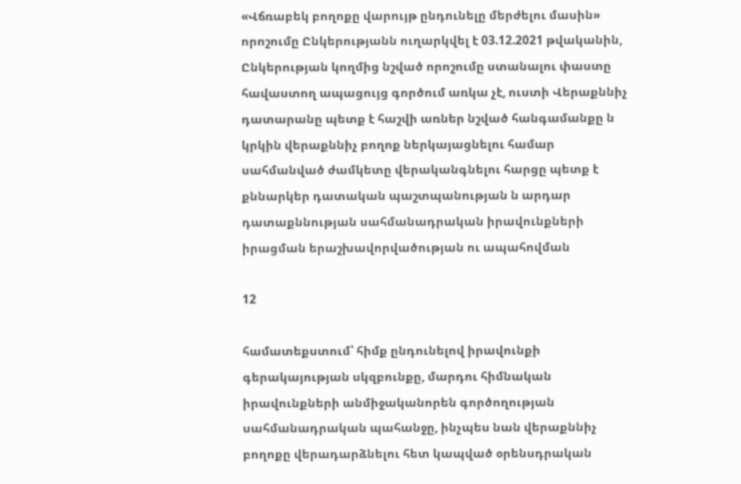«Վճռաբեկ բողոքը վարույթ ընդունելը մերժելու մասին» որոշումը Ընկերությանն ուղարկվել է 03.12.2021 թվականին, Ընկերության կողմից նշված որոշումը ստանալու փաստը հավաստող ապացույց գործում առկա չէ, ուստի Վերաքննիչ դատարանը պետք է հաշվի առներ նշված հանգամանքը ն կրկին վերաքննիչ բողոք ներկայացնելու համար սահմանված ժամկետը վերականգնելու հարցը պետք է քննարկեր դատական պաշտպանության ն արդար դատաքննության սահմանադրական իրավունքների իրացման երաշխավորվածության ու ապահովման

12

համատեքստում՝ հիմք ընդունելով իրավունքի գերակայության սկզբունքը, մարդու հիմնական իրավունքների անմիջականորեն գործողության սահմանադրական պահանջը, ինչպես նան վերաքննիչ բողոքը վերադարձնելու հետ կապված օրենսդրական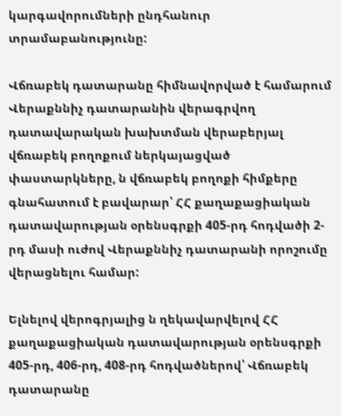կարգավորումների ընդհանուր տրամաբանությունը:

Վճռաբեկ դատարանը հիմնավորված է համարում Վերաքննիչ դատարանին վերագրվող դատավարական խախտման վերաբերյալ վճռաբեկ բողոքում ներկայացված փաստարկները, ն վճռաբեկ բողոքի հիմքերը գնահատում է բավարար՝ ՀՀ քաղաքացիական դատավարության օրենսգրքի 405-րդ հոդվածի 2-րդ մասի ուժով Վերաքննիչ դատարանի որոշումը վերացնելու համար:

Ելնելով վերոգրյալից ն ղեկավարվելով ՀՀ քաղաքացիական դատավարության օրենսգրքի 405-րդ, 406-րդ, 408-րդ հոդվածներով՝ Վճռաբեկ դատարանը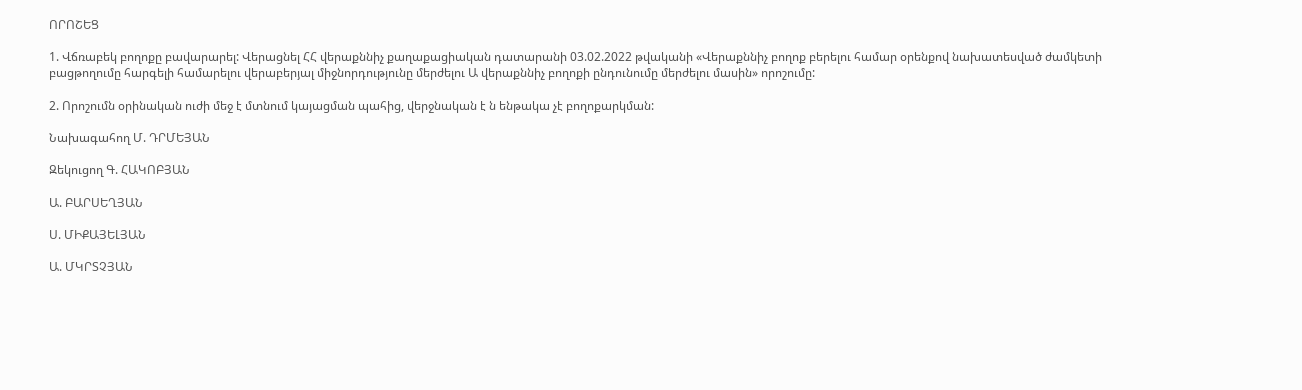ՈՐՈՇԵՑ

1. Վճռաբեկ բողոքը բավարարել: Վերացնել ՀՀ վերաքննիչ քաղաքացիական դատարանի 03.02.2022 թվականի «Վերաքննիչ բողոք բերելու համար օրենքով նախատեսված ժամկետի բացթողումը հարգելի համարելու վերաբերյալ միջնորդությունը մերժելու Ա վերաքննիչ բողոքի ընդունումը մերժելու մասին» որոշումը:

2. Որոշումն օրինական ուժի մեջ է մտնում կայացման պահից, վերջնական է ն ենթակա չէ բողոքարկման:

Նախագահող Մ. ԴՐՄԵՅԱՆ

Զեկուցող Գ. ՀԱԿՈԲՅԱՆ

Ա. ԲԱՐՍԵՂՅԱՆ

Ս. ՄԻՔԱՅԵԼՅԱՆ

Ա. ՄԿՐՏՉՅԱՆ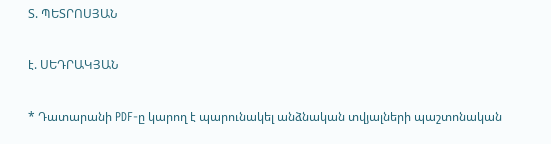Տ. ՊԵՏՐՈՍՅԱՆ

է. ՍԵԴՐԱԿՅԱՆ

* Դատարանի PDF-ը կարող է պարունակել անձնական տվյալների պաշտոնական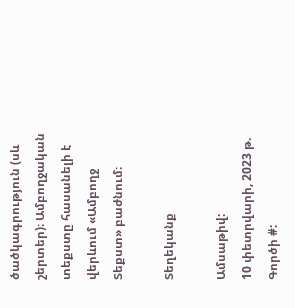ծածկագրություն (սև շերտեր)։ Ամբողջական տեքստը հասանելի է վերևում «Ամբողջ Տեքստ» բաժնում։

Տեղեկանք

Ամսաթիվ:
10 փետրվարի, 2023 թ.
Գործի #: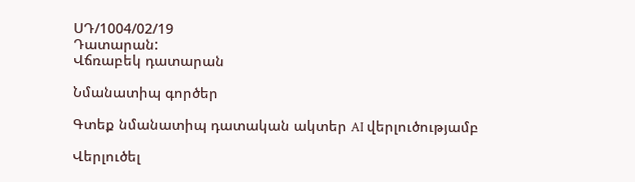ՍԴ/1004/02/19
Դատարան:
Վճռաբեկ դատարան

Նմանատիպ գործեր

Գտեք նմանատիպ դատական ակտեր AI վերլուծությամբ

Վերլուծել